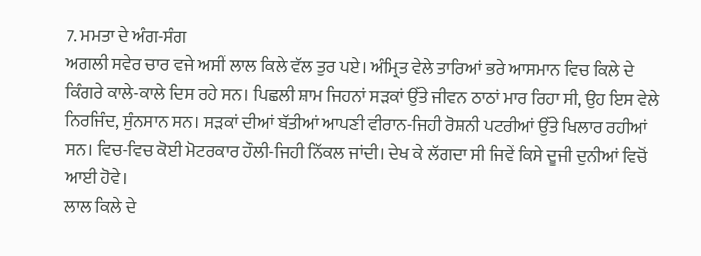7. ਮਮਤਾ ਦੇ ਅੰਗ-ਸੰਗ
ਅਗਲੀ ਸਵੇਰ ਚਾਰ ਵਜੇ ਅਸੀਂ ਲਾਲ ਕਿਲੇ ਵੱਲ ਤੁਰ ਪਏ। ਅੰਮ੍ਰਿਤ ਵੇਲੇ ਤਾਰਿਆਂ ਭਰੇ ਆਸਮਾਨ ਵਿਚ ਕਿਲੇ ਦੇ ਕਿੰਗਰੇ ਕਾਲੇ-ਕਾਲੇ ਦਿਸ ਰਹੇ ਸਨ। ਪਿਛਲੀ ਸ਼ਾਮ ਜਿਹਨਾਂ ਸੜਕਾਂ ਉੱਤੇ ਜੀਵਨ ਠਾਠਾਂ ਮਾਰ ਰਿਹਾ ਸੀ, ਉਹ ਇਸ ਵੇਲੇ ਨਿਰਜਿੰਦ, ਸੁੰਨਸਾਨ ਸਨ। ਸੜਕਾਂ ਦੀਆਂ ਬੱਤੀਆਂ ਆਪਣੀ ਵੀਰਾਨ-ਜਿਹੀ ਰੋਸ਼ਨੀ ਪਟਰੀਆਂ ਉੱਤੇ ਖਿਲਾਰ ਰਹੀਆਂ ਸਨ। ਵਿਚ-ਵਿਚ ਕੋਈ ਮੋਟਰਕਾਰ ਹੌਲੀ-ਜਿਹੀ ਨਿੱਕਲ ਜਾਂਦੀ। ਦੇਖ ਕੇ ਲੱਗਦਾ ਸੀ ਜਿਵੇਂ ਕਿਸੇ ਦੂਜੀ ਦੁਨੀਆਂ ਵਿਚੋਂ ਆਈ ਹੋਵੇ।
ਲਾਲ ਕਿਲੇ ਦੇ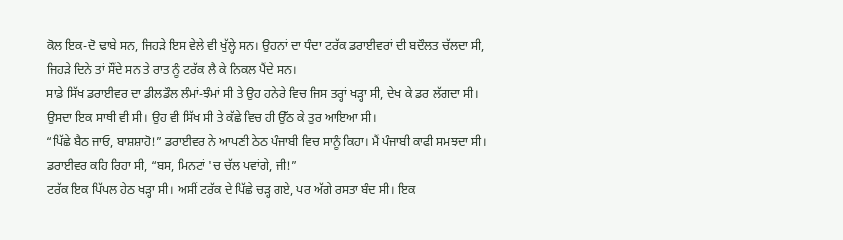ਕੋਲ ਇਕ-ਦੋ ਢਾਬੇ ਸਨ, ਜਿਹੜੇ ਇਸ ਵੇਲੇ ਵੀ ਖੁੱਲ੍ਹੇ ਸਨ। ਉਹਨਾਂ ਦਾ ਧੰਦਾ ਟਰੱਕ ਡਰਾਈਵਰਾਂ ਦੀ ਬਦੌਲਤ ਚੱਲਦਾ ਸੀ, ਜਿਹੜੇ ਦਿਨੇ ਤਾਂ ਸੌਂਦੇ ਸਨ ਤੇ ਰਾਤ ਨੂੰ ਟਰੱਕ ਲੈ ਕੇ ਨਿਕਲ ਪੈਂਦੇ ਸਨ।
ਸਾਡੇ ਸਿੱਖ ਡਰਾਈਵਰ ਦਾ ਡੀਲਡੌਲ ਲੰਮਾਂ-ਝੰਮਾਂ ਸੀ ਤੇ ਉਹ ਹਨੇਰੇ ਵਿਚ ਜਿਸ ਤਰ੍ਹਾਂ ਖੜ੍ਹਾ ਸੀ, ਦੇਖ ਕੇ ਡਰ ਲੱਗਦਾ ਸੀ। ਉਸਦਾ ਇਕ ਸਾਥੀ ਵੀ ਸੀ। ਉਹ ਵੀ ਸਿੱਖ ਸੀ ਤੇ ਕੱਛੇ ਵਿਚ ਹੀ ਉੱਠ ਕੇ ਤੁਰ ਆਇਆ ਸੀ।
“ਪਿੱਛੇ ਬੈਠ ਜਾਓ, ਬਾਸ਼ਸ਼ਾਹੋ!” ਡਰਾਈਵਰ ਨੇ ਆਪਣੀ ਠੇਠ ਪੰਜਾਬੀ ਵਿਚ ਸਾਨੂੰ ਕਿਹਾ। ਮੈਂ ਪੰਜਾਬੀ ਕਾਫੀ ਸਮਝਦਾ ਸੀ। ਡਰਾਈਵਰ ਕਹਿ ਰਿਹਾ ਸੀ, “ਬਸ, ਮਿਨਟਾਂ 'ਚ ਚੱਲ ਪਵਾਂਗੇ, ਜੀ!”
ਟਰੱਕ ਇਕ ਪਿੱਪਲ ਹੇਠ ਖੜ੍ਹਾ ਸੀ। ਅਸੀਂ ਟਰੱਕ ਦੇ ਪਿੱਛੇ ਚੜ੍ਹ ਗਏ, ਪਰ ਅੱਗੇ ਰਸਤਾ ਬੰਦ ਸੀ। ਇਕ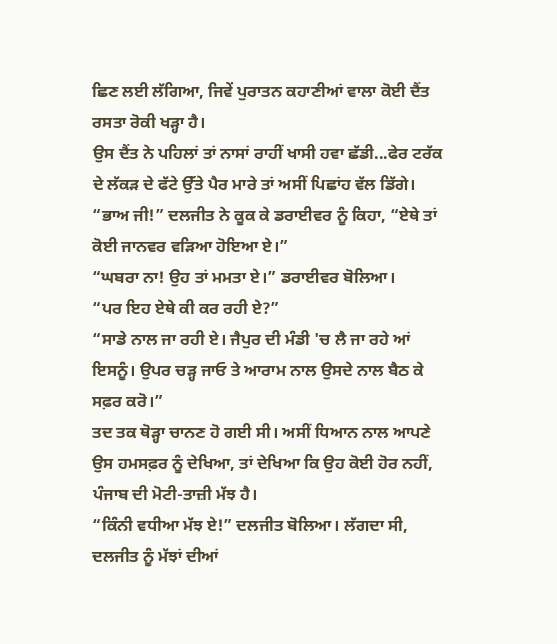ਛਿਣ ਲਈ ਲੱਗਿਆ, ਜਿਵੇਂ ਪੁਰਾਤਨ ਕਹਾਣੀਆਂ ਵਾਲਾ ਕੋਈ ਦੈਂਤ ਰਸਤਾ ਰੋਕੀ ਖੜ੍ਹਾ ਹੈ।
ਉਸ ਦੈਂਤ ਨੇ ਪਹਿਲਾਂ ਤਾਂ ਨਾਸਾਂ ਰਾਹੀਂ ਖਾਸੀ ਹਵਾ ਛੱਡੀ...ਫੇਰ ਟਰੱਕ ਦੇ ਲੱਕੜ ਦੇ ਫੱਟੇ ਉੱਤੇ ਪੈਰ ਮਾਰੇ ਤਾਂ ਅਸੀਂ ਪਿਛਾਂਹ ਵੱਲ ਡਿੱਗੇ।
“ਭਾਅ ਜੀ!” ਦਲਜੀਤ ਨੇ ਕੂਕ ਕੇ ਡਰਾਈਵਰ ਨੂੰ ਕਿਹਾ, “ਏਥੇ ਤਾਂ ਕੋਈ ਜਾਨਵਰ ਵੜਿਆ ਹੋਇਆ ਏ।”
“ਘਬਰਾ ਨਾ! ਉਹ ਤਾਂ ਮਮਤਾ ਏ।” ਡਰਾਈਵਰ ਬੋਲਿਆ।
“ਪਰ ਇਹ ਏਥੇ ਕੀ ਕਰ ਰਹੀ ਏ?”
“ਸਾਡੇ ਨਾਲ ਜਾ ਰਹੀ ਏ। ਜੈਪੁਰ ਦੀ ਮੰਡੀ 'ਚ ਲੈ ਜਾ ਰਹੇ ਆਂ ਇਸਨੂੰ। ਉਪਰ ਚੜ੍ਹ ਜਾਓ ਤੇ ਆਰਾਮ ਨਾਲ ਉਸਦੇ ਨਾਲ ਬੈਠ ਕੇ ਸਫ਼ਰ ਕਰੋ।”
ਤਦ ਤਕ ਥੋੜ੍ਹਾ ਚਾਨਣ ਹੋ ਗਈ ਸੀ। ਅਸੀਂ ਧਿਆਨ ਨਾਲ ਆਪਣੇ ਉਸ ਹਮਸਫ਼ਰ ਨੂੰ ਦੇਖਿਆ, ਤਾਂ ਦੇਖਿਆ ਕਿ ਉਹ ਕੋਈ ਹੋਰ ਨਹੀਂ, ਪੰਜਾਬ ਦੀ ਮੋਟੀ-ਤਾਜ਼ੀ ਮੱਝ ਹੈ।
“ਕਿੰਨੀ ਵਧੀਆ ਮੱਝ ਏ!” ਦਲਜੀਤ ਬੋਲਿਆ। ਲੱਗਦਾ ਸੀ, ਦਲਜੀਤ ਨੂੰ ਮੱਝਾਂ ਦੀਆਂ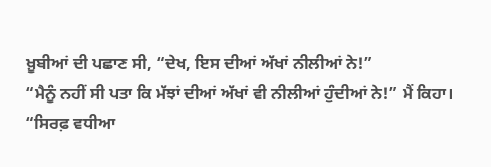ਖ਼ੂਬੀਆਂ ਦੀ ਪਛਾਣ ਸੀ, “ਦੇਖ, ਇਸ ਦੀਆਂ ਅੱਖਾਂ ਨੀਲੀਆਂ ਨੇ!”
“ਮੈਨੂੰ ਨਹੀਂ ਸੀ ਪਤਾ ਕਿ ਮੱਝਾਂ ਦੀਆਂ ਅੱਖਾਂ ਵੀ ਨੀਲੀਆਂ ਹੁੰਦੀਆਂ ਨੇ!” ਮੈਂ ਕਿਹਾ।
“ਸਿਰਫ਼ ਵਧੀਆ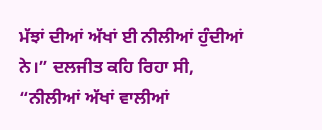ਮੱਝਾਂ ਦੀਆਂ ਅੱਖਾਂ ਈ ਨੀਲੀਆਂ ਹੁੰਦੀਆਂ ਨੇ।” ਦਲਜੀਤ ਕਹਿ ਰਿਹਾ ਸੀ, “ਨੀਲੀਆਂ ਅੱਖਾਂ ਵਾਲੀਆਂ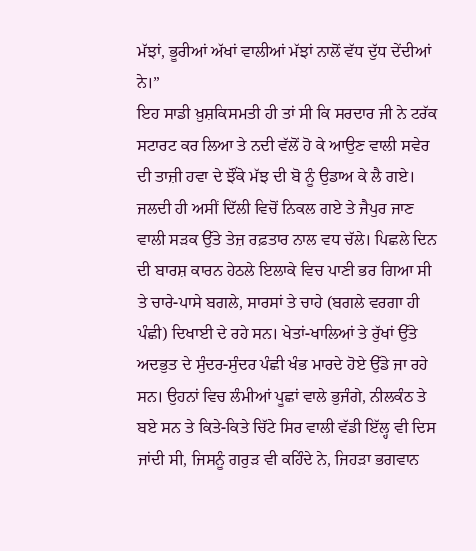ਮੱਝਾਂ, ਭੂਰੀਆਂ ਅੱਖਾਂ ਵਾਲੀਆਂ ਮੱਝਾਂ ਨਾਲੋਂ ਵੱਧ ਦੁੱਧ ਦੇਂਦੀਆਂ ਨੇ।”
ਇਹ ਸਾਡੀ ਖ਼ੁਸ਼ਕਿਸਮਤੀ ਹੀ ਤਾਂ ਸੀ ਕਿ ਸਰਦਾਰ ਜੀ ਨੇ ਟਰੱਕ ਸਟਾਰਟ ਕਰ ਲਿਆ ਤੇ ਨਦੀ ਵੱਲੋਂ ਹੋ ਕੇ ਆਉਣ ਵਾਲੀ ਸਵੇਰ ਦੀ ਤਾਜ਼ੀ ਹਵਾ ਦੇ ਝੌਂਕੇ ਮੱਝ ਦੀ ਬੋ ਨੂੰ ਉਡਾਅ ਕੇ ਲੈ ਗਏ।
ਜਲਦੀ ਹੀ ਅਸੀਂ ਦਿੱਲੀ ਵਿਚੋਂ ਨਿਕਲ ਗਏ ਤੇ ਜੈਪੁਰ ਜਾਣ ਵਾਲੀ ਸੜਕ ਉੱਤੇ ਤੇਜ਼ ਰਫ਼ਤਾਰ ਨਾਲ ਵਧ ਚੱਲੇ। ਪਿਛਲੇ ਦਿਨ ਦੀ ਬਾਰਸ਼ ਕਾਰਨ ਹੇਠਲੇ ਇਲਾਕੇ ਵਿਚ ਪਾਣੀ ਭਰ ਗਿਆ ਸੀ ਤੇ ਚਾਰੇ-ਪਾਸੇ ਬਗਲੇ, ਸਾਰਸਾਂ ਤੇ ਚਾਹੇ (ਬਗਲੇ ਵਰਗਾ ਹੀ ਪੰਛੀ) ਦਿਖਾਈ ਦੇ ਰਹੇ ਸਨ। ਖੇਤਾਂ-ਖਾਲਿਆਂ ਤੇ ਰੁੱਖਾਂ ਉੱਤੇ ਅਦਭੁਤ ਦੇ ਸੁੰਦਰ-ਸੁੰਦਰ ਪੰਛੀ ਖੰਭ ਮਾਰਦੇ ਹੋਏ ਉੱਡੇ ਜਾ ਰਹੇ ਸਨ। ਉਹਨਾਂ ਵਿਚ ਲੰਮੀਆਂ ਪੂਛਾਂ ਵਾਲੇ ਭੁਜੰਗੇ, ਨੀਲਕੰਠ ਤੇ ਬਏ ਸਨ ਤੇ ਕਿਤੇ-ਕਿਤੇ ਚਿੱਟੇ ਸਿਰ ਵਾਲੀ ਵੱਡੀ ਇੱਲ੍ਹ ਵੀ ਦਿਸ ਜਾਂਦੀ ਸੀ, ਜਿਸਨੂੰ ਗਰੁੜ ਵੀ ਕਹਿੰਦੇ ਨੇ, ਜਿਹੜਾ ਭਗਵਾਨ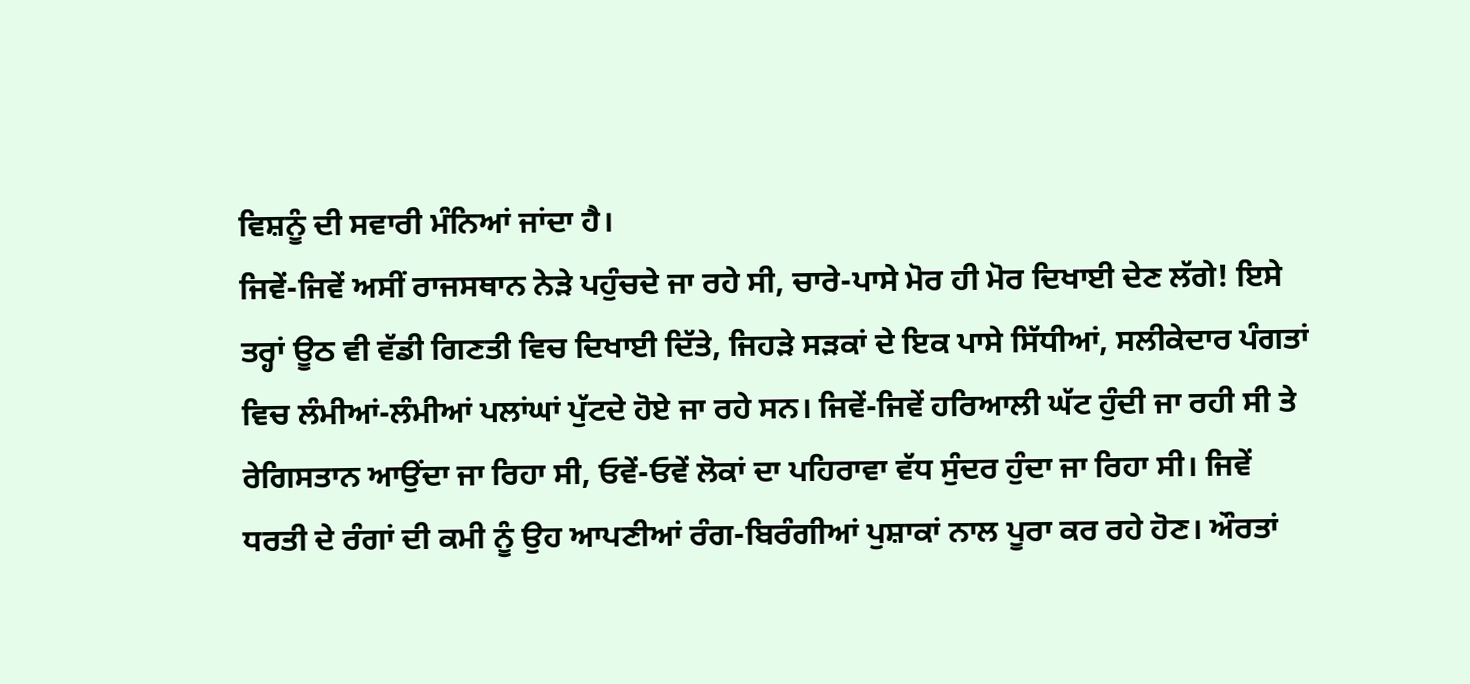ਵਿਸ਼ਨੂੰ ਦੀ ਸਵਾਰੀ ਮੰਨਿਆਂ ਜਾਂਦਾ ਹੈ।
ਜਿਵੇਂ-ਜਿਵੇਂ ਅਸੀਂ ਰਾਜਸਥਾਨ ਨੇੜੇ ਪਹੁੰਚਦੇ ਜਾ ਰਹੇ ਸੀ, ਚਾਰੇ-ਪਾਸੇ ਮੋਰ ਹੀ ਮੋਰ ਦਿਖਾਈ ਦੇਣ ਲੱਗੇ! ਇਸੇ ਤਰ੍ਹਾਂ ਊਠ ਵੀ ਵੱਡੀ ਗਿਣਤੀ ਵਿਚ ਦਿਖਾਈ ਦਿੱਤੇ, ਜਿਹੜੇ ਸੜਕਾਂ ਦੇ ਇਕ ਪਾਸੇ ਸਿੱਧੀਆਂ, ਸਲੀਕੇਦਾਰ ਪੰਗਤਾਂ ਵਿਚ ਲੰਮੀਆਂ-ਲੰਮੀਆਂ ਪਲਾਂਘਾਂ ਪੁੱਟਦੇ ਹੋਏ ਜਾ ਰਹੇ ਸਨ। ਜਿਵੇਂ-ਜਿਵੇਂ ਹਰਿਆਲੀ ਘੱਟ ਹੁੰਦੀ ਜਾ ਰਹੀ ਸੀ ਤੇ ਰੇਗਿਸਤਾਨ ਆਉਂਦਾ ਜਾ ਰਿਹਾ ਸੀ, ਓਵੇਂ-ਓਵੇਂ ਲੋਕਾਂ ਦਾ ਪਹਿਰਾਵਾ ਵੱਧ ਸੁੰਦਰ ਹੁੰਦਾ ਜਾ ਰਿਹਾ ਸੀ। ਜਿਵੇਂ ਧਰਤੀ ਦੇ ਰੰਗਾਂ ਦੀ ਕਮੀ ਨੂੰ ਉਹ ਆਪਣੀਆਂ ਰੰਗ-ਬਿਰੰਗੀਆਂ ਪੁਸ਼ਾਕਾਂ ਨਾਲ ਪੂਰਾ ਕਰ ਰਹੇ ਹੋਣ। ਔਰਤਾਂ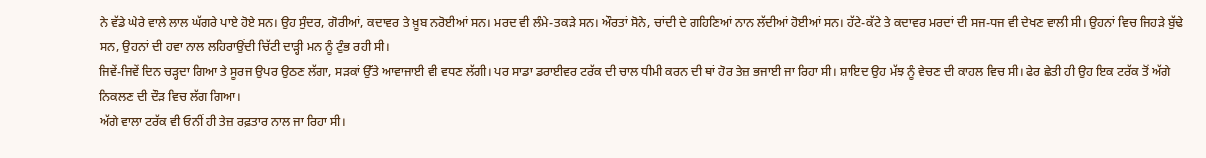ਨੇ ਵੱਡੇ ਘੇਰੇ ਵਾਲੇ ਲਾਲ ਘੱਗਰੇ ਪਾਏ ਹੋਏ ਸਨ। ਉਹ ਸੁੰਦਰ, ਗੋਰੀਆਂ, ਕਦਾਵਰ ਤੇ ਖ਼ੂਬ ਨਰੋਈਆਂ ਸਨ। ਮਰਦ ਵੀ ਲੰਮੇ-ਤਕੜੇ ਸਨ। ਔਰਤਾਂ ਸੋਨੇ, ਚਾਂਦੀ ਦੇ ਗਹਿਣਿਆਂ ਨਾਨ ਲੱਦੀਆਂ ਹੋਈਆਂ ਸਨ। ਹੱਟੇ-ਕੱਟੇ ਤੇ ਕਦਾਵਰ ਮਰਦਾਂ ਦੀ ਸਜ-ਧਜ ਵੀ ਦੇਖਣ ਵਾਲੀ ਸੀ। ਉਹਨਾਂ ਵਿਚ ਜਿਹੜੇ ਬੁੱਢੇ ਸਨ, ਉਹਨਾਂ ਦੀ ਹਵਾ ਨਾਲ ਲਹਿਰਾਉਂਦੀ ਚਿੱਟੀ ਦਾੜ੍ਹੀ ਮਨ ਨੂੰ ਟੁੰਭ ਰਹੀ ਸੀ।
ਜਿਵੇਂ-ਜਿਵੇਂ ਦਿਨ ਚੜ੍ਹਦਾ ਗਿਆ ਤੇ ਸੂਰਜ ਉਪਰ ਉਠਣ ਲੱਗਾ, ਸੜਕਾਂ ਉੱਤੇ ਆਵਾਜਾਈ ਵੀ ਵਧਣ ਲੱਗੀ। ਪਰ ਸਾਡਾ ਡਰਾਈਵਰ ਟਰੱਕ ਦੀ ਚਾਲ ਧੀਮੀ ਕਰਨ ਦੀ ਥਾਂ ਹੋਰ ਤੇਜ਼ ਭਜਾਈ ਜਾ ਰਿਹਾ ਸੀ। ਸ਼ਾਇਦ ਉਹ ਮੱਝ ਨੂੰ ਵੇਚਣ ਦੀ ਕਾਹਲ ਵਿਚ ਸੀ। ਫੇਰ ਛੇਤੀ ਹੀ ਉਹ ਇਕ ਟਰੱਕ ਤੋਂ ਅੱਗੇ ਨਿਕਲਣ ਦੀ ਦੌੜ ਵਿਚ ਲੱਗ ਗਿਆ।
ਅੱਗੇ ਵਾਲਾ ਟਰੱਕ ਵੀ ਓਨੀਂ ਹੀ ਤੇਜ਼ ਰਫ਼ਤਾਰ ਨਾਲ ਜਾ ਰਿਹਾ ਸੀ।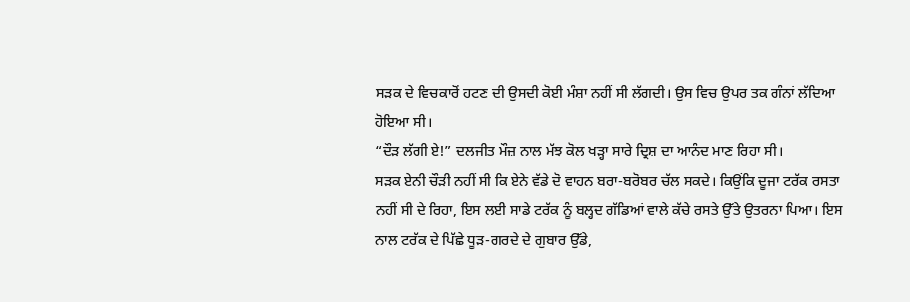ਸੜਕ ਦੇ ਵਿਚਕਾਰੋਂ ਹਟਣ ਦੀ ਉਸਦੀ ਕੋਈ ਮੰਸ਼ਾ ਨਹੀਂ ਸੀ ਲੱਗਦੀ। ਉਸ ਵਿਚ ਉਪਰ ਤਕ ਗੰਨਾਂ ਲੱਦਿਆ ਹੋਇਆ ਸੀ।
“ਦੌੜ ਲੱਗੀ ਏ!” ਦਲਜੀਤ ਮੌਜ਼ ਨਾਲ ਮੱਝ ਕੋਲ ਖੜ੍ਹਾ ਸਾਰੇ ਦ੍ਰਿਸ਼ ਦਾ ਆਨੰਦ ਮਾਣ ਰਿਹਾ ਸੀ।
ਸੜਕ ਏਨੀ ਚੌੜੀ ਨਹੀਂ ਸੀ ਕਿ ਏਨੇ ਵੱਡੇ ਦੋ ਵਾਹਨ ਬਰਾ-ਬਰੋਬਰ ਚੱਲ ਸਕਦੇ। ਕਿਉਂਕਿ ਦੂਜਾ ਟਰੱਕ ਰਸਤਾ ਨਹੀਂ ਸੀ ਦੇ ਰਿਹਾ, ਇਸ ਲਈ ਸਾਡੇ ਟਰੱਕ ਨੂੰ ਬਲ੍ਹਦ ਗੱਡਿਆਂ ਵਾਲੇ ਕੱਚੇ ਰਸਤੇ ਉੱਤੇ ਉਤਰਨਾ ਪਿਆ। ਇਸ ਨਾਲ ਟਰੱਕ ਦੇ ਪਿੱਛੇ ਧੂੜ-ਗਰਦੇ ਦੇ ਗੁਬਾਰ ਉੱਡੇ,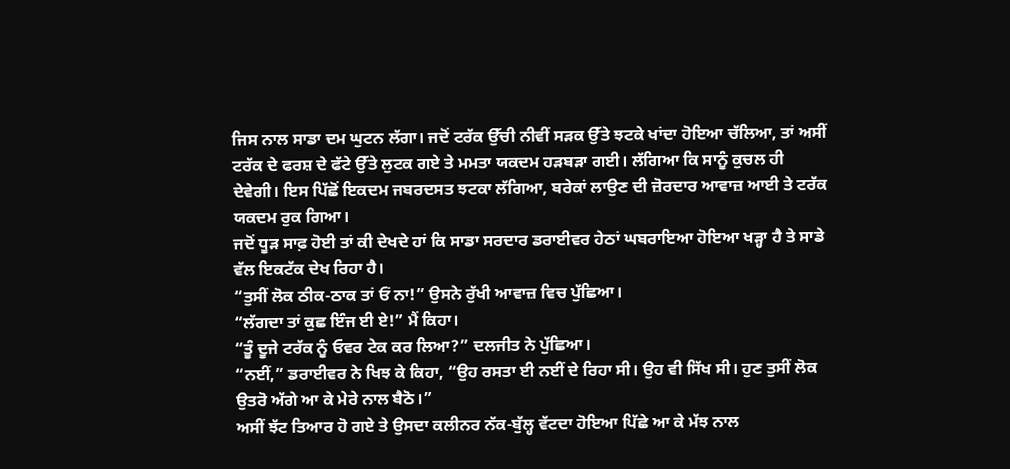ਜਿਸ ਨਾਲ ਸਾਡਾ ਦਮ ਘੁਟਨ ਲੱਗਾ। ਜਦੋਂ ਟਰੱਕ ਉੱਚੀ ਨੀਵੀਂ ਸੜਕ ਉੱਤੇ ਝਟਕੇ ਖਾਂਦਾ ਹੋਇਆ ਚੱਲਿਆ, ਤਾਂ ਅਸੀਂ ਟਰੱਕ ਦੇ ਫਰਸ਼ ਦੇ ਫੱਟੇ ਉੱਤੇ ਲੁਟਕ ਗਏ ਤੇ ਮਮਤਾ ਯਕਦਮ ਹੜਬੜਾ ਗਈ। ਲੱਗਿਆ ਕਿ ਸਾਨੂੰ ਕੁਚਲ ਹੀ ਦੇਵੇਗੀ। ਇਸ ਪਿੱਛੋਂ ਇਕਦਮ ਜਬਰਦਸਤ ਝਟਕਾ ਲੱਗਿਆ, ਬਰੇਕਾਂ ਲਾਉਣ ਦੀ ਜ਼ੋਰਦਾਰ ਆਵਾਜ਼ ਆਈ ਤੇ ਟਰੱਕ ਯਕਦਮ ਰੁਕ ਗਿਆ।
ਜਦੋਂ ਧੂੜ ਸਾਫ਼ ਹੋਈ ਤਾਂ ਕੀ ਦੇਖਦੇ ਹਾਂ ਕਿ ਸਾਡਾ ਸਰਦਾਰ ਡਰਾਈਵਰ ਹੇਠਾਂ ਘਬਰਾਇਆ ਹੋਇਆ ਖੜ੍ਹਾ ਹੈ ਤੇ ਸਾਡੇ ਵੱਲ ਇਕਟੱਕ ਦੇਖ ਰਿਹਾ ਹੈ।
“ਤੁਸੀਂ ਲੋਕ ਠੀਕ-ਠਾਕ ਤਾਂ ਓਂ ਨਾ!” ਉਸਨੇ ਰੁੱਖੀ ਆਵਾਜ਼ ਵਿਚ ਪੁੱਛਿਆ।
“ਲੱਗਦਾ ਤਾਂ ਕੁਛ ਇੰਜ ਈ ਏ!” ਮੈਂ ਕਿਹਾ।
“ਤੂੰ ਦੂਜੇ ਟਰੱਕ ਨੂੰ ਓਵਰ ਟੇਕ ਕਰ ਲਿਆ?” ਦਲਜੀਤ ਨੇ ਪੁੱਛਿਆ।
“ਨਈਂ,” ਡਰਾਈਵਰ ਨੇ ਖਿਝ ਕੇ ਕਿਹਾ, “ਉਹ ਰਸਤਾ ਈ ਨਈਂ ਦੇ ਰਿਹਾ ਸੀ। ਉਹ ਵੀ ਸਿੱਖ ਸੀ। ਹੁਣ ਤੁਸੀਂ ਲੋਕ ਉਤਰੋ ਅੱਗੇ ਆ ਕੇ ਮੇਰੇ ਨਾਲ ਬੈਠੋ।”
ਅਸੀਂ ਝੱਟ ਤਿਆਰ ਹੋ ਗਏ ਤੇ ਉਸਦਾ ਕਲੀਨਰ ਨੱਕ-ਬੁੱਲ੍ਹ ਵੱਟਦਾ ਹੋਇਆ ਪਿੱਛੇ ਆ ਕੇ ਮੱਝ ਨਾਲ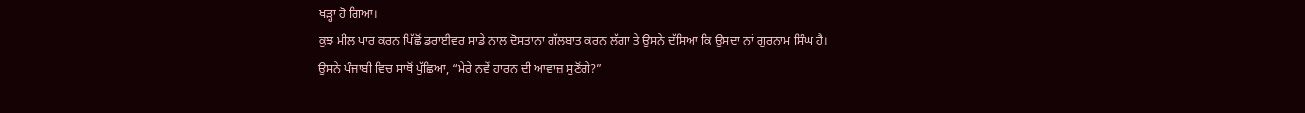ਖੜ੍ਹਾ ਹੋ ਗਿਆ।
ਕੁਝ ਮੀਲ ਪਾਰ ਕਰਨ ਪਿੱਛੋਂ ਡਰਾਈਵਰ ਸਾਡੇ ਨਾਲ ਦੋਸਤਾਨਾ ਗੱਲਬਾਤ ਕਰਨ ਲੱਗਾ ਤੇ ਉਸਨੇ ਦੱਸਿਆ ਕਿ ਉਸਦਾ ਨਾਂ ਗੁਰਨਾਮ ਸਿੰਘ ਹੈ।
ਉਸਨੇ ਪੰਜਾਬੀ ਵਿਚ ਸਾਥੋਂ ਪੁੱਛਿਆ, “ਮੇਰੇ ਨਵੇਂ ਹਾਰਨ ਦੀ ਆਵਾਜ਼ ਸੁਣੋਂਗੇ?”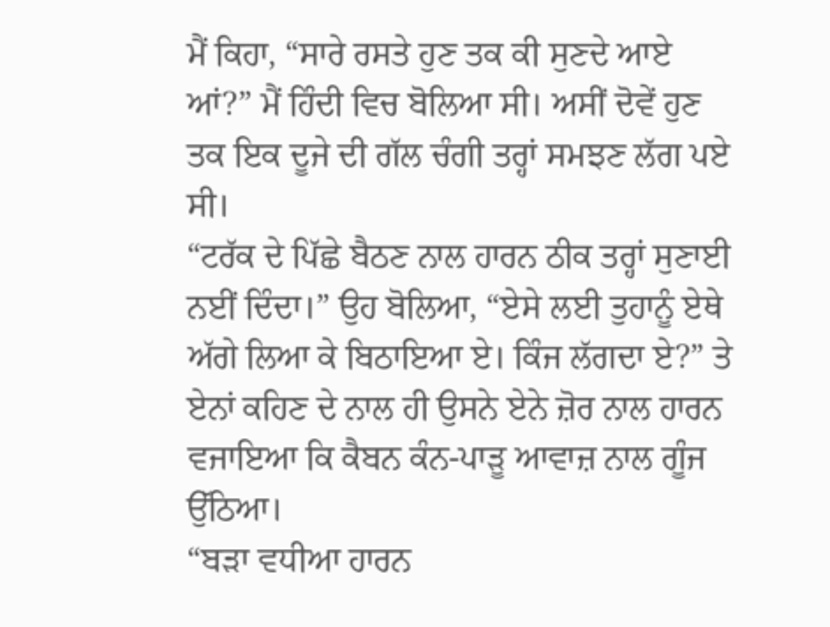ਮੈਂ ਕਿਹਾ, “ਸਾਰੇ ਰਸਤੇ ਹੁਣ ਤਕ ਕੀ ਸੁਣਦੇ ਆਏ ਆਂ?” ਮੈਂ ਹਿੰਦੀ ਵਿਚ ਬੋਲਿਆ ਸੀ। ਅਸੀਂ ਦੋਵੇਂ ਹੁਣ ਤਕ ਇਕ ਦੂਜੇ ਦੀ ਗੱਲ ਚੰਗੀ ਤਰ੍ਹਾਂ ਸਮਝਣ ਲੱਗ ਪਏ ਸੀ।
“ਟਰੱਕ ਦੇ ਪਿੱਛੇ ਬੈਠਣ ਨਾਲ ਹਾਰਨ ਠੀਕ ਤਰ੍ਹਾਂ ਸੁਣਾਈ ਨਈਂ ਦਿੰਦਾ।” ਉਹ ਬੋਲਿਆ, “ਏਸੇ ਲਈ ਤੁਹਾਨੂੰ ਏਥੇ ਅੱਗੇ ਲਿਆ ਕੇ ਬਿਠਾਇਆ ਏ। ਕਿੰਜ ਲੱਗਦਾ ਏ?” ਤੇ ਏਨਾਂ ਕਹਿਣ ਦੇ ਨਾਲ ਹੀ ਉਸਨੇ ਏਨੇ ਜ਼ੋਰ ਨਾਲ ਹਾਰਨ ਵਜਾਇਆ ਕਿ ਕੈਬਨ ਕੰਨ-ਪਾੜੂ ਆਵਾਜ਼ ਨਾਲ ਗੂੰਜ ਉੱਠਿਆ।
“ਬੜਾ ਵਧੀਆ ਹਾਰਨ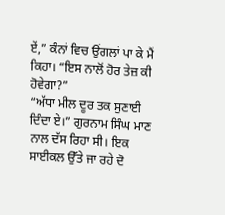ਏਂ,” ਕੰਨਾਂ ਵਿਚ ਉਂਗਲਾਂ ਪਾ ਕੇ ਮੈਂ ਕਿਹਾ। “ਇਸ ਨਾਲੋਂ ਹੋਰ ਤੇਜ਼ ਕੀ ਹੋਵੇਗਾ?”
“ਅੱਧਾ ਮੀਲ ਦੂਰ ਤਕ ਸੁਣਾਈ ਦਿੰਦਾ ਏ।” ਗੁਰਨਾਮ ਸਿੰਘ ਮਾਣ ਨਾਲ ਦੱਸ ਰਿਹਾ ਸੀ। ਇਕ ਸਾਈਕਲ ਉੱਤੇ ਜਾ ਰਹੇ ਦੋ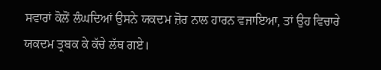ਸਵਾਰਾਂ ਕੋਲੋਂ ਲੰਘਦਿਆਂ ਉਸਨੇ ਯਕਦਮ ਜ਼ੋਰ ਨਾਲ ਹਾਰਨ ਵਜਾਇਆ, ਤਾਂ ਉਹ ਵਿਚਾਰੇ ਯਕਦਮ ਤ੍ਰਬਕ ਕੇ ਕੱਚੇ ਲੱਥ ਗਏ।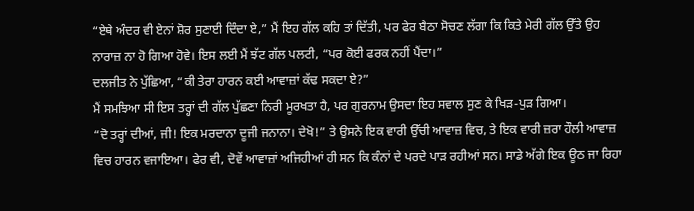“ਏਥੇ ਅੰਦਰ ਵੀ ਏਨਾਂ ਸ਼ੋਰ ਸੁਣਾਈ ਦਿੰਦਾ ਏ,” ਮੈਂ ਇਹ ਗੱਲ ਕਹਿ ਤਾਂ ਦਿੱਤੀ, ਪਰ ਫੇਰ ਬੈਠਾ ਸੋਚਣ ਲੱਗਾ ਕਿ ਕਿਤੇ ਮੇਰੀ ਗੱਲ ਉੱਤੇ ਉਹ ਨਾਰਾਜ਼ ਨਾ ਹੋ ਗਿਆ ਹੋਵੇ। ਇਸ ਲਈ ਮੈਂ ਝੱਟ ਗੱਲ ਪਲਟੀ, “ਪਰ ਕੋਈ ਫਰਕ ਨਹੀਂ ਪੈਂਦਾ।”
ਦਲਜੀਤ ਨੇ ਪੁੱਛਿਆ, “ਕੀ ਤੇਰਾ ਹਾਰਨ ਕਈ ਆਵਾਜ਼ਾਂ ਕੱਢ ਸਕਦਾ ਏ?”
ਮੈਂ ਸਮਝਿਆ ਸੀ ਇਸ ਤਰ੍ਹਾਂ ਦੀ ਗੱਲ ਪੁੱਛਣਾ ਨਿਰੀ ਮੂਰਖਤਾ ਹੈ, ਪਰ ਗੁਰਨਾਮ ਉਸਦਾ ਇਹ ਸਵਾਲ ਸੁਣ ਕੇ ਖਿੜ-ਪੁੜ ਗਿਆ।
“ਦੋ ਤਰ੍ਹਾਂ ਦੀਆਂ, ਜੀ! ਇਕ ਮਰਦਾਨਾ ਦੂਜੀ ਜਨਾਨਾ। ਦੇਖੋ!” ਤੇ ਉਸਨੇ ਇਕ ਵਾਰੀ ਉੱਚੀ ਆਵਾਜ਼ ਵਿਚ, ਤੇ ਇਕ ਵਾਰੀ ਜ਼ਰਾ ਹੌਲੀ ਆਵਾਜ਼ ਵਿਚ ਹਾਰਨ ਵਜਾਇਆ। ਫੇਰ ਵੀ, ਦੋਵੇਂ ਆਵਾਜ਼ਾਂ ਅਜਿਹੀਆਂ ਹੀ ਸਨ ਕਿ ਕੰਨਾਂ ਦੇ ਪਰਦੇ ਪਾੜ ਰਹੀਆਂ ਸਨ। ਸਾਡੇ ਅੱਗੇ ਇਕ ਊਠ ਜਾ ਰਿਹਾ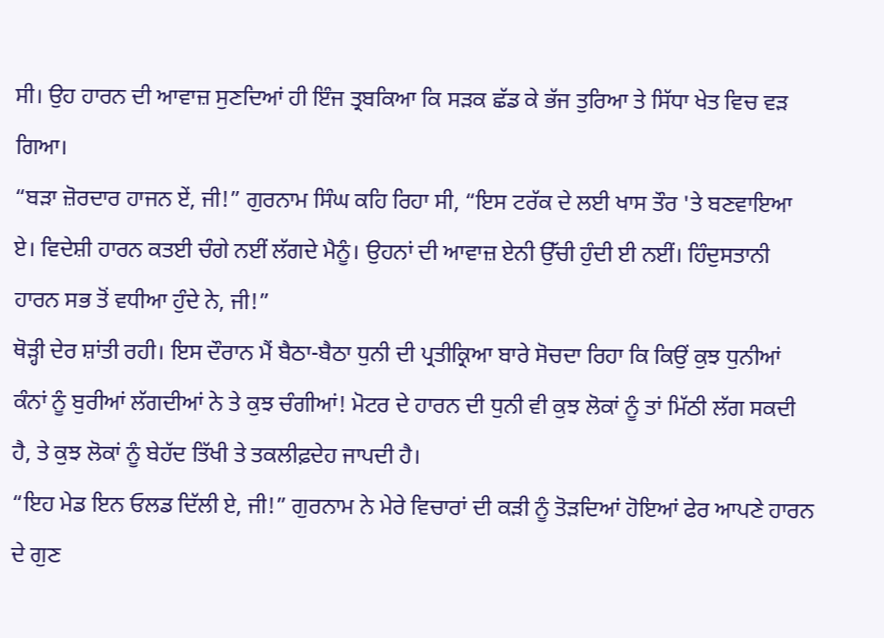ਸੀ। ਉਹ ਹਾਰਨ ਦੀ ਆਵਾਜ਼ ਸੁਣਦਿਆਂ ਹੀ ਇੰਜ ਤ੍ਰਬਕਿਆ ਕਿ ਸੜਕ ਛੱਡ ਕੇ ਭੱਜ ਤੁਰਿਆ ਤੇ ਸਿੱਧਾ ਖੇਤ ਵਿਚ ਵੜ ਗਿਆ।
“ਬੜਾ ਜ਼ੋਰਦਾਰ ਹਾਜਨ ਏਂ, ਜੀ!” ਗੁਰਨਾਮ ਸਿੰਘ ਕਹਿ ਰਿਹਾ ਸੀ, “ਇਸ ਟਰੱਕ ਦੇ ਲਈ ਖਾਸ ਤੌਰ 'ਤੇ ਬਣਵਾਇਆ ਏ। ਵਿਦੇਸ਼ੀ ਹਾਰਨ ਕਤਈ ਚੰਗੇ ਨਈਂ ਲੱਗਦੇ ਮੈਨੂੰ। ਉਹਨਾਂ ਦੀ ਆਵਾਜ਼ ਏਨੀ ਉੱਚੀ ਹੁੰਦੀ ਈ ਨਈਂ। ਹਿੰਦੁਸਤਾਨੀ ਹਾਰਨ ਸਭ ਤੋਂ ਵਧੀਆ ਹੁੰਦੇ ਨੇ, ਜੀ!”
ਥੋੜ੍ਹੀ ਦੇਰ ਸ਼ਾਂਤੀ ਰਹੀ। ਇਸ ਦੌਰਾਨ ਮੈਂ ਬੈਠਾ-ਬੈਠਾ ਧੁਨੀ ਦੀ ਪ੍ਰਤੀਕ੍ਰਿਆ ਬਾਰੇ ਸੋਚਦਾ ਰਿਹਾ ਕਿ ਕਿਉਂ ਕੁਝ ਧੁਨੀਆਂ ਕੰਨਾਂ ਨੂੰ ਬੁਰੀਆਂ ਲੱਗਦੀਆਂ ਨੇ ਤੇ ਕੁਝ ਚੰਗੀਆਂ! ਮੋਟਰ ਦੇ ਹਾਰਨ ਦੀ ਧੁਨੀ ਵੀ ਕੁਝ ਲੋਕਾਂ ਨੂੰ ਤਾਂ ਮਿੱਠੀ ਲੱਗ ਸਕਦੀ ਹੈ, ਤੇ ਕੁਝ ਲੋਕਾਂ ਨੂੰ ਬੇਹੱਦ ਤਿੱਖੀ ਤੇ ਤਕਲੀਫ਼ਦੇਹ ਜਾਪਦੀ ਹੈ।
“ਇਹ ਮੇਡ ਇਨ ਓਲਡ ਦਿੱਲੀ ਏ, ਜੀ!” ਗੁਰਨਾਮ ਨੇ ਮੇਰੇ ਵਿਚਾਰਾਂ ਦੀ ਕੜੀ ਨੂੰ ਤੋੜਦਿਆਂ ਹੋਇਆਂ ਫੇਰ ਆਪਣੇ ਹਾਰਨ ਦੇ ਗੁਣ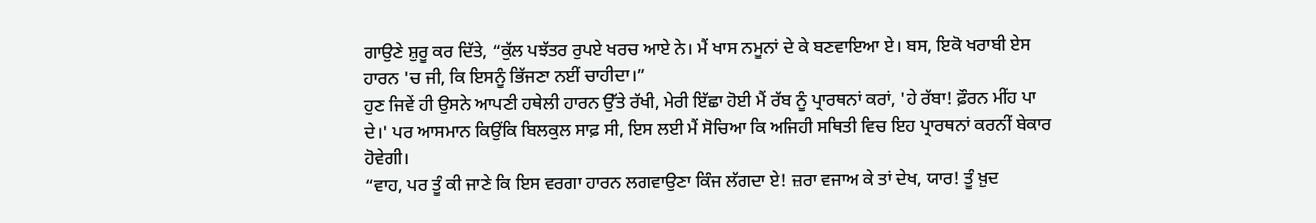ਗਾਉਣੇ ਸ਼ੁਰੂ ਕਰ ਦਿੱਤੇ, “ਕੁੱਲ ਪਝੱਤਰ ਰੁਪਏ ਖਰਚ ਆਏ ਨੇ। ਮੈਂ ਖਾਸ ਨਮੂਨਾਂ ਦੇ ਕੇ ਬਣਵਾਇਆ ਏ। ਬਸ, ਇਕੋ ਖਰਾਬੀ ਏਸ ਹਾਰਨ 'ਚ ਜੀ, ਕਿ ਇਸਨੂੰ ਭਿੱਜਣਾ ਨਈਂ ਚਾਹੀਦਾ।”
ਹੁਣ ਜਿਵੇਂ ਹੀ ਉਸਨੇ ਆਪਣੀ ਹਥੇਲੀ ਹਾਰਨ ਉੱਤੇ ਰੱਖੀ, ਮੇਰੀ ਇੱਛਾ ਹੋਈ ਮੈਂ ਰੱਬ ਨੂੰ ਪ੍ਰਾਰਥਨਾਂ ਕਰਾਂ, 'ਹੇ ਰੱਬਾ! ਫ਼ੌਰਨ ਮੀਂਹ ਪਾ ਦੇ।' ਪਰ ਆਸਮਾਨ ਕਿਉਂਕਿ ਬਿਲਕੁਲ ਸਾਫ਼ ਸੀ, ਇਸ ਲਈ ਮੈਂ ਸੋਚਿਆ ਕਿ ਅਜਿਹੀ ਸਥਿਤੀ ਵਿਚ ਇਹ ਪ੍ਰਾਰਥਨਾਂ ਕਰਨੀਂ ਬੇਕਾਰ ਹੋਵੇਗੀ।
“ਵਾਹ, ਪਰ ਤੂੰ ਕੀ ਜਾਣੇ ਕਿ ਇਸ ਵਰਗਾ ਹਾਰਨ ਲਗਵਾਉਣਾ ਕਿੰਜ ਲੱਗਦਾ ਏ! ਜ਼ਰਾ ਵਜਾਅ ਕੇ ਤਾਂ ਦੇਖ, ਯਾਰ! ਤੂੰ ਖ਼ੁਦ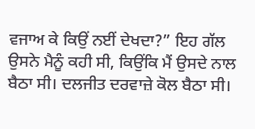ਵਜਾਅ ਕੇ ਕਿਉਂ ਨਈਂ ਦੇਖਦਾ?” ਇਹ ਗੱਲ ਉਸਨੇ ਮੈਨੂੰ ਕਹੀ ਸੀ, ਕਿਉਂਕਿ ਮੈਂ ਉਸਦੇ ਨਾਲ ਬੈਠਾ ਸੀ। ਦਲਜੀਤ ਦਰਵਾਜ਼ੇ ਕੋਲ ਬੈਠਾ ਸੀ।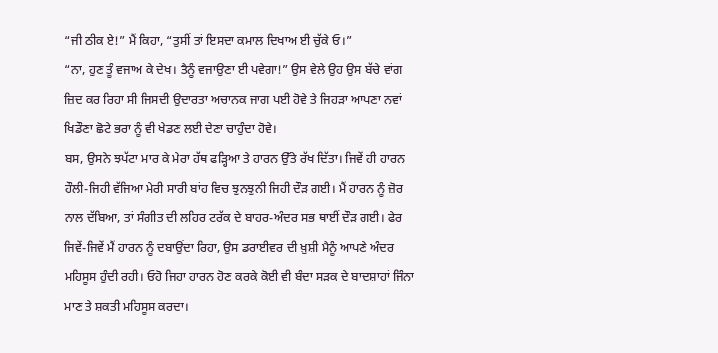“ਜੀ ਠੀਕ ਏ!” ਮੈਂ ਕਿਹਾ, “ਤੁਸੀਂ ਤਾਂ ਇਸਦਾ ਕਮਾਲ ਦਿਖਾਅ ਈ ਚੁੱਕੇ ਓ।”
“ਨਾ, ਹੁਣ ਤੂੰ ਵਜਾਅ ਕੇ ਦੇਖ। ਤੈਨੂੰ ਵਜਾਉਣਾ ਈ ਪਵੇਗਾ!” ਉਸ ਵੇਲੇ ਉਹ ਉਸ ਬੱਚੇ ਵਾਂਗ ਜ਼ਿਦ ਕਰ ਰਿਹਾ ਸੀ ਜਿਸਦੀ ਉਦਾਰਤਾ ਅਚਾਨਕ ਜਾਗ ਪਈ ਹੋਵੇ ਤੇ ਜਿਹੜਾ ਆਪਣਾ ਨਵਾਂ ਖਿਡੌਣਾ ਛੋਟੇ ਭਰਾ ਨੂੰ ਵੀ ਖੇਡਣ ਲਈ ਦੇਣਾ ਚਾਹੁੰਦਾ ਹੋਵੇ।
ਬਸ, ਉਸਨੇ ਝਪੱਟਾ ਮਾਰ ਕੇ ਮੇਰਾ ਹੱਥ ਫੜ੍ਹਿਆ ਤੇ ਹਾਰਨ ਉੱਤੇ ਰੱਖ ਦਿੱਤਾ। ਜਿਵੇਂ ਹੀ ਹਾਰਨ ਹੌਲੀ-ਜਿਹੀ ਵੱਜਿਆ ਮੇਰੀ ਸਾਰੀ ਬਾਂਹ ਵਿਚ ਝੁਨਝੁਨੀ ਜਿਹੀ ਦੌੜ ਗਈ। ਮੈਂ ਹਾਰਨ ਨੂੰ ਜ਼ੋਰ ਨਾਲ ਦੱਬਿਆ, ਤਾਂ ਸੰਗੀਤ ਦੀ ਲਹਿਰ ਟਰੱਕ ਦੇ ਬਾਹਰ-ਅੰਦਰ ਸਭ ਥਾਈਂ ਦੌੜ ਗਈ। ਫੇਰ ਜਿਵੇਂ-ਜਿਵੇਂ ਮੈਂ ਹਾਰਨ ਨੂੰ ਦਬਾਉਂਦਾ ਰਿਹਾ, ਉਸ ਡਰਾਈਵਰ ਦੀ ਖ਼ੁਸ਼ੀ ਮੈਨੂੰ ਆਪਣੇ ਅੰਦਰ ਮਹਿਸੂਸ ਹੁੰਦੀ ਰਹੀ। ਓਹੋ ਜਿਹਾ ਹਾਰਨ ਹੋਣ ਕਰਕੇ ਕੋਈ ਵੀ ਬੰਦਾ ਸੜਕ ਦੇ ਬਾਦਸ਼ਾਹਾਂ ਜਿੰਨਾ ਮਾਣ ਤੇ ਸ਼ਕਤੀ ਮਹਿਸੂਸ ਕਰਦਾ।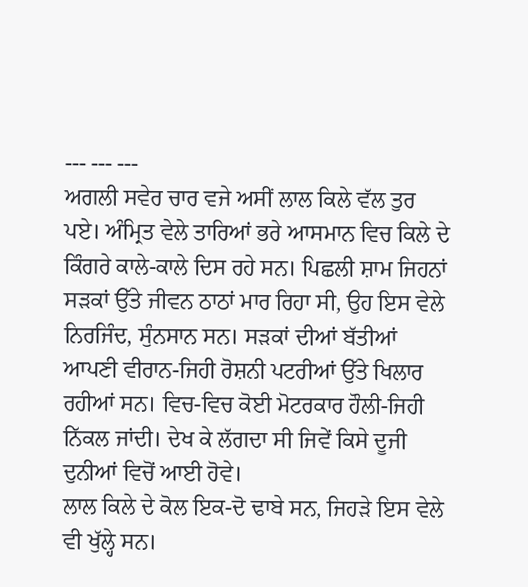--- --- ---
ਅਗਲੀ ਸਵੇਰ ਚਾਰ ਵਜੇ ਅਸੀਂ ਲਾਲ ਕਿਲੇ ਵੱਲ ਤੁਰ ਪਏ। ਅੰਮ੍ਰਿਤ ਵੇਲੇ ਤਾਰਿਆਂ ਭਰੇ ਆਸਮਾਨ ਵਿਚ ਕਿਲੇ ਦੇ ਕਿੰਗਰੇ ਕਾਲੇ-ਕਾਲੇ ਦਿਸ ਰਹੇ ਸਨ। ਪਿਛਲੀ ਸ਼ਾਮ ਜਿਹਨਾਂ ਸੜਕਾਂ ਉੱਤੇ ਜੀਵਨ ਠਾਠਾਂ ਮਾਰ ਰਿਹਾ ਸੀ, ਉਹ ਇਸ ਵੇਲੇ ਨਿਰਜਿੰਦ, ਸੁੰਨਸਾਨ ਸਨ। ਸੜਕਾਂ ਦੀਆਂ ਬੱਤੀਆਂ ਆਪਣੀ ਵੀਰਾਨ-ਜਿਹੀ ਰੋਸ਼ਨੀ ਪਟਰੀਆਂ ਉੱਤੇ ਖਿਲਾਰ ਰਹੀਆਂ ਸਨ। ਵਿਚ-ਵਿਚ ਕੋਈ ਮੋਟਰਕਾਰ ਹੌਲੀ-ਜਿਹੀ ਨਿੱਕਲ ਜਾਂਦੀ। ਦੇਖ ਕੇ ਲੱਗਦਾ ਸੀ ਜਿਵੇਂ ਕਿਸੇ ਦੂਜੀ ਦੁਨੀਆਂ ਵਿਚੋਂ ਆਈ ਹੋਵੇ।
ਲਾਲ ਕਿਲੇ ਦੇ ਕੋਲ ਇਕ-ਦੋ ਢਾਬੇ ਸਨ, ਜਿਹੜੇ ਇਸ ਵੇਲੇ ਵੀ ਖੁੱਲ੍ਹੇ ਸਨ।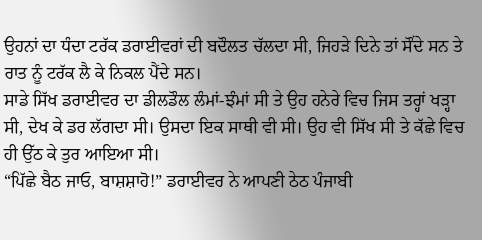ਉਹਨਾਂ ਦਾ ਧੰਦਾ ਟਰੱਕ ਡਰਾਈਵਰਾਂ ਦੀ ਬਦੌਲਤ ਚੱਲਦਾ ਸੀ, ਜਿਹੜੇ ਦਿਨੇ ਤਾਂ ਸੌਂਦੇ ਸਨ ਤੇ ਰਾਤ ਨੂੰ ਟਰੱਕ ਲੈ ਕੇ ਨਿਕਲ ਪੈਂਦੇ ਸਨ।
ਸਾਡੇ ਸਿੱਖ ਡਰਾਈਵਰ ਦਾ ਡੀਲਡੌਲ ਲੰਮਾਂ-ਝੰਮਾਂ ਸੀ ਤੇ ਉਹ ਹਨੇਰੇ ਵਿਚ ਜਿਸ ਤਰ੍ਹਾਂ ਖੜ੍ਹਾ ਸੀ, ਦੇਖ ਕੇ ਡਰ ਲੱਗਦਾ ਸੀ। ਉਸਦਾ ਇਕ ਸਾਥੀ ਵੀ ਸੀ। ਉਹ ਵੀ ਸਿੱਖ ਸੀ ਤੇ ਕੱਛੇ ਵਿਚ ਹੀ ਉੱਠ ਕੇ ਤੁਰ ਆਇਆ ਸੀ।
“ਪਿੱਛੇ ਬੈਠ ਜਾਓ, ਬਾਸ਼ਸ਼ਾਹੋ!” ਡਰਾਈਵਰ ਨੇ ਆਪਣੀ ਠੇਠ ਪੰਜਾਬੀ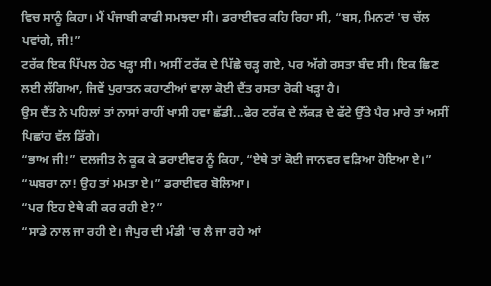ਵਿਚ ਸਾਨੂੰ ਕਿਹਾ। ਮੈਂ ਪੰਜਾਬੀ ਕਾਫੀ ਸਮਝਦਾ ਸੀ। ਡਰਾਈਵਰ ਕਹਿ ਰਿਹਾ ਸੀ, “ਬਸ, ਮਿਨਟਾਂ 'ਚ ਚੱਲ ਪਵਾਂਗੇ, ਜੀ!”
ਟਰੱਕ ਇਕ ਪਿੱਪਲ ਹੇਠ ਖੜ੍ਹਾ ਸੀ। ਅਸੀਂ ਟਰੱਕ ਦੇ ਪਿੱਛੇ ਚੜ੍ਹ ਗਏ, ਪਰ ਅੱਗੇ ਰਸਤਾ ਬੰਦ ਸੀ। ਇਕ ਛਿਣ ਲਈ ਲੱਗਿਆ, ਜਿਵੇਂ ਪੁਰਾਤਨ ਕਹਾਣੀਆਂ ਵਾਲਾ ਕੋਈ ਦੈਂਤ ਰਸਤਾ ਰੋਕੀ ਖੜ੍ਹਾ ਹੈ।
ਉਸ ਦੈਂਤ ਨੇ ਪਹਿਲਾਂ ਤਾਂ ਨਾਸਾਂ ਰਾਹੀਂ ਖਾਸੀ ਹਵਾ ਛੱਡੀ...ਫੇਰ ਟਰੱਕ ਦੇ ਲੱਕੜ ਦੇ ਫੱਟੇ ਉੱਤੇ ਪੈਰ ਮਾਰੇ ਤਾਂ ਅਸੀਂ ਪਿਛਾਂਹ ਵੱਲ ਡਿੱਗੇ।
“ਭਾਅ ਜੀ!” ਦਲਜੀਤ ਨੇ ਕੂਕ ਕੇ ਡਰਾਈਵਰ ਨੂੰ ਕਿਹਾ, “ਏਥੇ ਤਾਂ ਕੋਈ ਜਾਨਵਰ ਵੜਿਆ ਹੋਇਆ ਏ।”
“ਘਬਰਾ ਨਾ! ਉਹ ਤਾਂ ਮਮਤਾ ਏ।” ਡਰਾਈਵਰ ਬੋਲਿਆ।
“ਪਰ ਇਹ ਏਥੇ ਕੀ ਕਰ ਰਹੀ ਏ?”
“ਸਾਡੇ ਨਾਲ ਜਾ ਰਹੀ ਏ। ਜੈਪੁਰ ਦੀ ਮੰਡੀ 'ਚ ਲੈ ਜਾ ਰਹੇ ਆਂ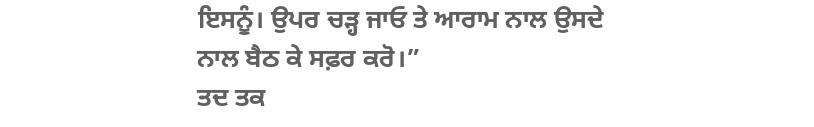ਇਸਨੂੰ। ਉਪਰ ਚੜ੍ਹ ਜਾਓ ਤੇ ਆਰਾਮ ਨਾਲ ਉਸਦੇ ਨਾਲ ਬੈਠ ਕੇ ਸਫ਼ਰ ਕਰੋ।”
ਤਦ ਤਕ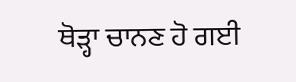ਥੋੜ੍ਹਾ ਚਾਨਣ ਹੋ ਗਈ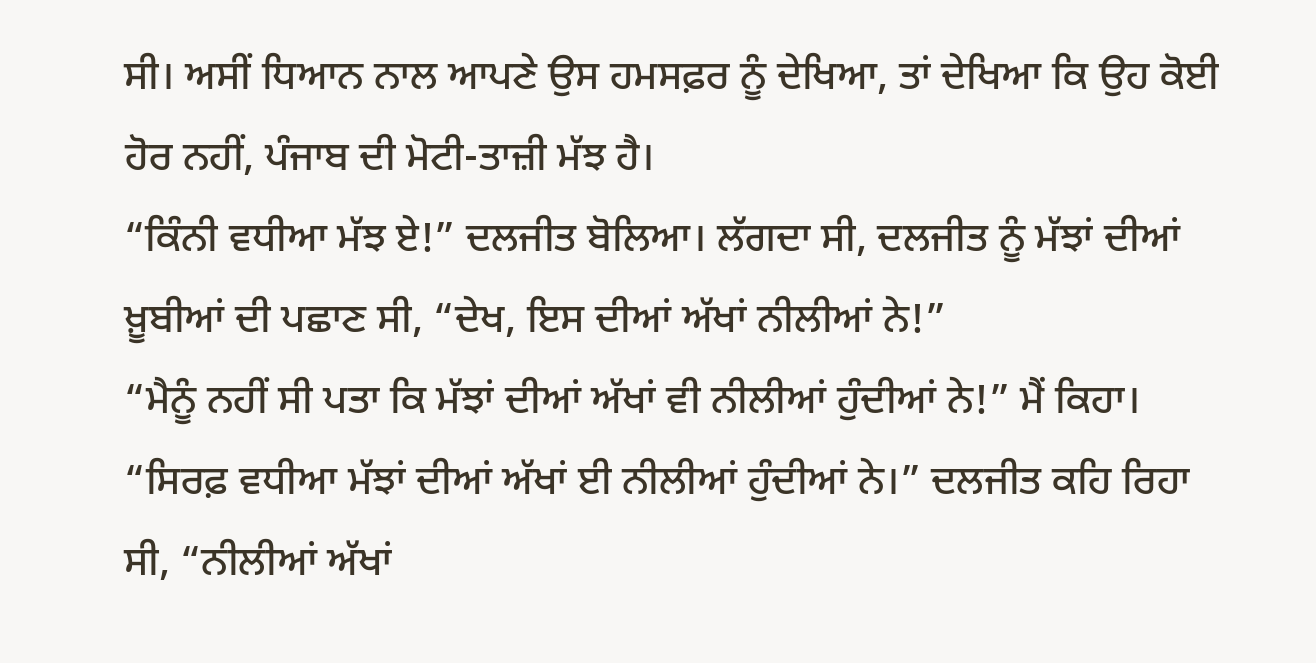ਸੀ। ਅਸੀਂ ਧਿਆਨ ਨਾਲ ਆਪਣੇ ਉਸ ਹਮਸਫ਼ਰ ਨੂੰ ਦੇਖਿਆ, ਤਾਂ ਦੇਖਿਆ ਕਿ ਉਹ ਕੋਈ ਹੋਰ ਨਹੀਂ, ਪੰਜਾਬ ਦੀ ਮੋਟੀ-ਤਾਜ਼ੀ ਮੱਝ ਹੈ।
“ਕਿੰਨੀ ਵਧੀਆ ਮੱਝ ਏ!” ਦਲਜੀਤ ਬੋਲਿਆ। ਲੱਗਦਾ ਸੀ, ਦਲਜੀਤ ਨੂੰ ਮੱਝਾਂ ਦੀਆਂ ਖ਼ੂਬੀਆਂ ਦੀ ਪਛਾਣ ਸੀ, “ਦੇਖ, ਇਸ ਦੀਆਂ ਅੱਖਾਂ ਨੀਲੀਆਂ ਨੇ!”
“ਮੈਨੂੰ ਨਹੀਂ ਸੀ ਪਤਾ ਕਿ ਮੱਝਾਂ ਦੀਆਂ ਅੱਖਾਂ ਵੀ ਨੀਲੀਆਂ ਹੁੰਦੀਆਂ ਨੇ!” ਮੈਂ ਕਿਹਾ।
“ਸਿਰਫ਼ ਵਧੀਆ ਮੱਝਾਂ ਦੀਆਂ ਅੱਖਾਂ ਈ ਨੀਲੀਆਂ ਹੁੰਦੀਆਂ ਨੇ।” ਦਲਜੀਤ ਕਹਿ ਰਿਹਾ ਸੀ, “ਨੀਲੀਆਂ ਅੱਖਾਂ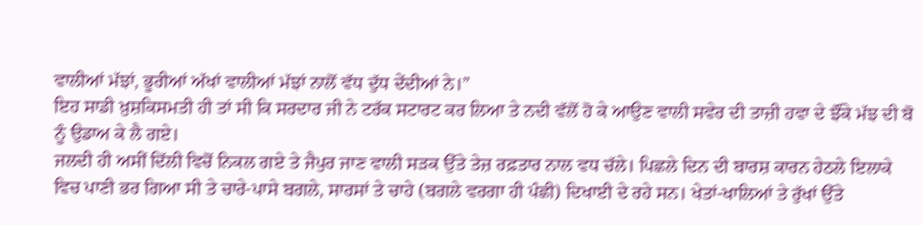ਵਾਲੀਆਂ ਮੱਝਾਂ, ਭੂਰੀਆਂ ਅੱਖਾਂ ਵਾਲੀਆਂ ਮੱਝਾਂ ਨਾਲੋਂ ਵੱਧ ਦੁੱਧ ਦੇਂਦੀਆਂ ਨੇ।”
ਇਹ ਸਾਡੀ ਖ਼ੁਸ਼ਕਿਸਮਤੀ ਹੀ ਤਾਂ ਸੀ ਕਿ ਸਰਦਾਰ ਜੀ ਨੇ ਟਰੱਕ ਸਟਾਰਟ ਕਰ ਲਿਆ ਤੇ ਨਦੀ ਵੱਲੋਂ ਹੋ ਕੇ ਆਉਣ ਵਾਲੀ ਸਵੇਰ ਦੀ ਤਾਜ਼ੀ ਹਵਾ ਦੇ ਝੌਂਕੇ ਮੱਝ ਦੀ ਬੋ ਨੂੰ ਉਡਾਅ ਕੇ ਲੈ ਗਏ।
ਜਲਦੀ ਹੀ ਅਸੀਂ ਦਿੱਲੀ ਵਿਚੋਂ ਨਿਕਲ ਗਏ ਤੇ ਜੈਪੁਰ ਜਾਣ ਵਾਲੀ ਸੜਕ ਉੱਤੇ ਤੇਜ਼ ਰਫ਼ਤਾਰ ਨਾਲ ਵਧ ਚੱਲੇ। ਪਿਛਲੇ ਦਿਨ ਦੀ ਬਾਰਸ਼ ਕਾਰਨ ਹੇਠਲੇ ਇਲਾਕੇ ਵਿਚ ਪਾਣੀ ਭਰ ਗਿਆ ਸੀ ਤੇ ਚਾਰੇ-ਪਾਸੇ ਬਗਲੇ, ਸਾਰਸਾਂ ਤੇ ਚਾਹੇ (ਬਗਲੇ ਵਰਗਾ ਹੀ ਪੰਛੀ) ਦਿਖਾਈ ਦੇ ਰਹੇ ਸਨ। ਖੇਤਾਂ-ਖਾਲਿਆਂ ਤੇ ਰੁੱਖਾਂ ਉੱਤੇ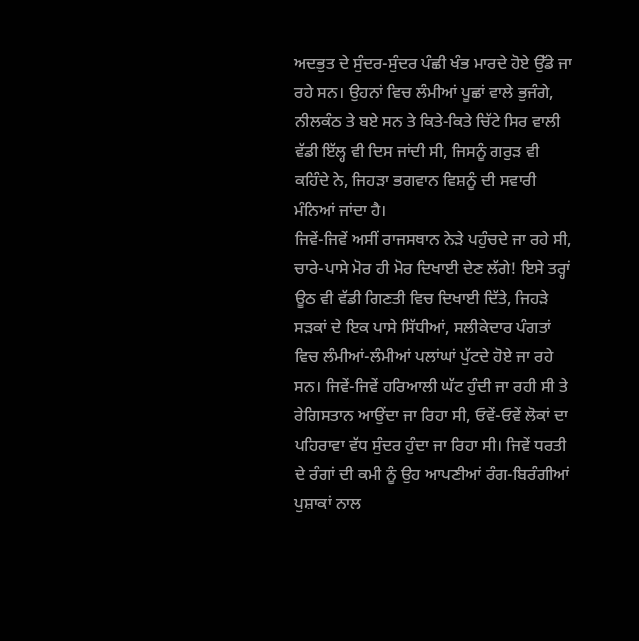ਅਦਭੁਤ ਦੇ ਸੁੰਦਰ-ਸੁੰਦਰ ਪੰਛੀ ਖੰਭ ਮਾਰਦੇ ਹੋਏ ਉੱਡੇ ਜਾ ਰਹੇ ਸਨ। ਉਹਨਾਂ ਵਿਚ ਲੰਮੀਆਂ ਪੂਛਾਂ ਵਾਲੇ ਭੁਜੰਗੇ, ਨੀਲਕੰਠ ਤੇ ਬਏ ਸਨ ਤੇ ਕਿਤੇ-ਕਿਤੇ ਚਿੱਟੇ ਸਿਰ ਵਾਲੀ ਵੱਡੀ ਇੱਲ੍ਹ ਵੀ ਦਿਸ ਜਾਂਦੀ ਸੀ, ਜਿਸਨੂੰ ਗਰੁੜ ਵੀ ਕਹਿੰਦੇ ਨੇ, ਜਿਹੜਾ ਭਗਵਾਨ ਵਿਸ਼ਨੂੰ ਦੀ ਸਵਾਰੀ ਮੰਨਿਆਂ ਜਾਂਦਾ ਹੈ।
ਜਿਵੇਂ-ਜਿਵੇਂ ਅਸੀਂ ਰਾਜਸਥਾਨ ਨੇੜੇ ਪਹੁੰਚਦੇ ਜਾ ਰਹੇ ਸੀ, ਚਾਰੇ-ਪਾਸੇ ਮੋਰ ਹੀ ਮੋਰ ਦਿਖਾਈ ਦੇਣ ਲੱਗੇ! ਇਸੇ ਤਰ੍ਹਾਂ ਊਠ ਵੀ ਵੱਡੀ ਗਿਣਤੀ ਵਿਚ ਦਿਖਾਈ ਦਿੱਤੇ, ਜਿਹੜੇ ਸੜਕਾਂ ਦੇ ਇਕ ਪਾਸੇ ਸਿੱਧੀਆਂ, ਸਲੀਕੇਦਾਰ ਪੰਗਤਾਂ ਵਿਚ ਲੰਮੀਆਂ-ਲੰਮੀਆਂ ਪਲਾਂਘਾਂ ਪੁੱਟਦੇ ਹੋਏ ਜਾ ਰਹੇ ਸਨ। ਜਿਵੇਂ-ਜਿਵੇਂ ਹਰਿਆਲੀ ਘੱਟ ਹੁੰਦੀ ਜਾ ਰਹੀ ਸੀ ਤੇ ਰੇਗਿਸਤਾਨ ਆਉਂਦਾ ਜਾ ਰਿਹਾ ਸੀ, ਓਵੇਂ-ਓਵੇਂ ਲੋਕਾਂ ਦਾ ਪਹਿਰਾਵਾ ਵੱਧ ਸੁੰਦਰ ਹੁੰਦਾ ਜਾ ਰਿਹਾ ਸੀ। ਜਿਵੇਂ ਧਰਤੀ ਦੇ ਰੰਗਾਂ ਦੀ ਕਮੀ ਨੂੰ ਉਹ ਆਪਣੀਆਂ ਰੰਗ-ਬਿਰੰਗੀਆਂ ਪੁਸ਼ਾਕਾਂ ਨਾਲ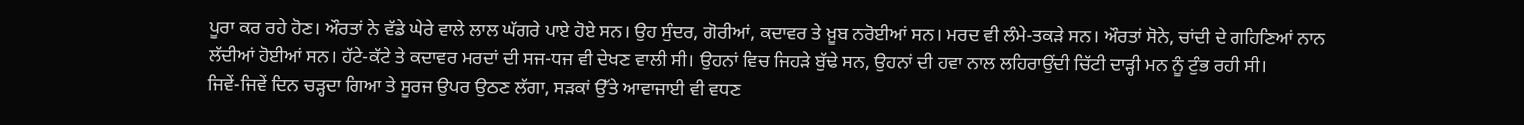ਪੂਰਾ ਕਰ ਰਹੇ ਹੋਣ। ਔਰਤਾਂ ਨੇ ਵੱਡੇ ਘੇਰੇ ਵਾਲੇ ਲਾਲ ਘੱਗਰੇ ਪਾਏ ਹੋਏ ਸਨ। ਉਹ ਸੁੰਦਰ, ਗੋਰੀਆਂ, ਕਦਾਵਰ ਤੇ ਖ਼ੂਬ ਨਰੋਈਆਂ ਸਨ। ਮਰਦ ਵੀ ਲੰਮੇ-ਤਕੜੇ ਸਨ। ਔਰਤਾਂ ਸੋਨੇ, ਚਾਂਦੀ ਦੇ ਗਹਿਣਿਆਂ ਨਾਨ ਲੱਦੀਆਂ ਹੋਈਆਂ ਸਨ। ਹੱਟੇ-ਕੱਟੇ ਤੇ ਕਦਾਵਰ ਮਰਦਾਂ ਦੀ ਸਜ-ਧਜ ਵੀ ਦੇਖਣ ਵਾਲੀ ਸੀ। ਉਹਨਾਂ ਵਿਚ ਜਿਹੜੇ ਬੁੱਢੇ ਸਨ, ਉਹਨਾਂ ਦੀ ਹਵਾ ਨਾਲ ਲਹਿਰਾਉਂਦੀ ਚਿੱਟੀ ਦਾੜ੍ਹੀ ਮਨ ਨੂੰ ਟੁੰਭ ਰਹੀ ਸੀ।
ਜਿਵੇਂ-ਜਿਵੇਂ ਦਿਨ ਚੜ੍ਹਦਾ ਗਿਆ ਤੇ ਸੂਰਜ ਉਪਰ ਉਠਣ ਲੱਗਾ, ਸੜਕਾਂ ਉੱਤੇ ਆਵਾਜਾਈ ਵੀ ਵਧਣ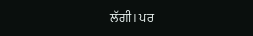ਲੱਗੀ। ਪਰ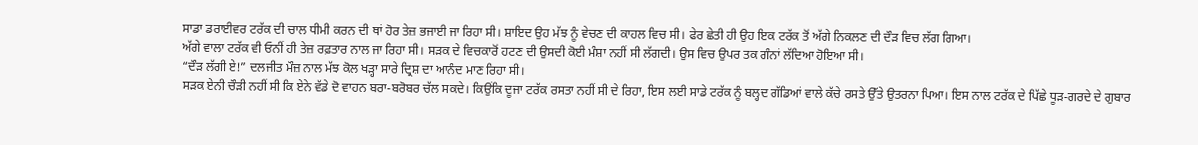ਸਾਡਾ ਡਰਾਈਵਰ ਟਰੱਕ ਦੀ ਚਾਲ ਧੀਮੀ ਕਰਨ ਦੀ ਥਾਂ ਹੋਰ ਤੇਜ਼ ਭਜਾਈ ਜਾ ਰਿਹਾ ਸੀ। ਸ਼ਾਇਦ ਉਹ ਮੱਝ ਨੂੰ ਵੇਚਣ ਦੀ ਕਾਹਲ ਵਿਚ ਸੀ। ਫੇਰ ਛੇਤੀ ਹੀ ਉਹ ਇਕ ਟਰੱਕ ਤੋਂ ਅੱਗੇ ਨਿਕਲਣ ਦੀ ਦੌੜ ਵਿਚ ਲੱਗ ਗਿਆ।
ਅੱਗੇ ਵਾਲਾ ਟਰੱਕ ਵੀ ਓਨੀਂ ਹੀ ਤੇਜ਼ ਰਫ਼ਤਾਰ ਨਾਲ ਜਾ ਰਿਹਾ ਸੀ। ਸੜਕ ਦੇ ਵਿਚਕਾਰੋਂ ਹਟਣ ਦੀ ਉਸਦੀ ਕੋਈ ਮੰਸ਼ਾ ਨਹੀਂ ਸੀ ਲੱਗਦੀ। ਉਸ ਵਿਚ ਉਪਰ ਤਕ ਗੰਨਾਂ ਲੱਦਿਆ ਹੋਇਆ ਸੀ।
“ਦੌੜ ਲੱਗੀ ਏ!” ਦਲਜੀਤ ਮੌਜ਼ ਨਾਲ ਮੱਝ ਕੋਲ ਖੜ੍ਹਾ ਸਾਰੇ ਦ੍ਰਿਸ਼ ਦਾ ਆਨੰਦ ਮਾਣ ਰਿਹਾ ਸੀ।
ਸੜਕ ਏਨੀ ਚੌੜੀ ਨਹੀਂ ਸੀ ਕਿ ਏਨੇ ਵੱਡੇ ਦੋ ਵਾਹਨ ਬਰਾ-ਬਰੋਬਰ ਚੱਲ ਸਕਦੇ। ਕਿਉਂਕਿ ਦੂਜਾ ਟਰੱਕ ਰਸਤਾ ਨਹੀਂ ਸੀ ਦੇ ਰਿਹਾ, ਇਸ ਲਈ ਸਾਡੇ ਟਰੱਕ ਨੂੰ ਬਲ੍ਹਦ ਗੱਡਿਆਂ ਵਾਲੇ ਕੱਚੇ ਰਸਤੇ ਉੱਤੇ ਉਤਰਨਾ ਪਿਆ। ਇਸ ਨਾਲ ਟਰੱਕ ਦੇ ਪਿੱਛੇ ਧੂੜ-ਗਰਦੇ ਦੇ ਗੁਬਾਰ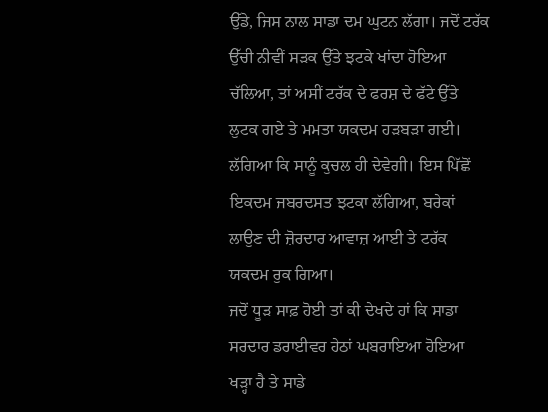ਉੱਡੇ, ਜਿਸ ਨਾਲ ਸਾਡਾ ਦਮ ਘੁਟਨ ਲੱਗਾ। ਜਦੋਂ ਟਰੱਕ ਉੱਚੀ ਨੀਵੀਂ ਸੜਕ ਉੱਤੇ ਝਟਕੇ ਖਾਂਦਾ ਹੋਇਆ ਚੱਲਿਆ, ਤਾਂ ਅਸੀਂ ਟਰੱਕ ਦੇ ਫਰਸ਼ ਦੇ ਫੱਟੇ ਉੱਤੇ ਲੁਟਕ ਗਏ ਤੇ ਮਮਤਾ ਯਕਦਮ ਹੜਬੜਾ ਗਈ। ਲੱਗਿਆ ਕਿ ਸਾਨੂੰ ਕੁਚਲ ਹੀ ਦੇਵੇਗੀ। ਇਸ ਪਿੱਛੋਂ ਇਕਦਮ ਜਬਰਦਸਤ ਝਟਕਾ ਲੱਗਿਆ, ਬਰੇਕਾਂ ਲਾਉਣ ਦੀ ਜ਼ੋਰਦਾਰ ਆਵਾਜ਼ ਆਈ ਤੇ ਟਰੱਕ ਯਕਦਮ ਰੁਕ ਗਿਆ।
ਜਦੋਂ ਧੂੜ ਸਾਫ਼ ਹੋਈ ਤਾਂ ਕੀ ਦੇਖਦੇ ਹਾਂ ਕਿ ਸਾਡਾ ਸਰਦਾਰ ਡਰਾਈਵਰ ਹੇਠਾਂ ਘਬਰਾਇਆ ਹੋਇਆ ਖੜ੍ਹਾ ਹੈ ਤੇ ਸਾਡੇ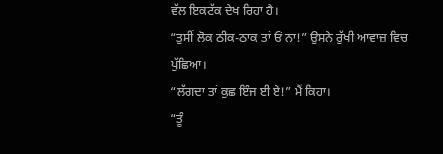ਵੱਲ ਇਕਟੱਕ ਦੇਖ ਰਿਹਾ ਹੈ।
“ਤੁਸੀਂ ਲੋਕ ਠੀਕ-ਠਾਕ ਤਾਂ ਓਂ ਨਾ!” ਉਸਨੇ ਰੁੱਖੀ ਆਵਾਜ਼ ਵਿਚ ਪੁੱਛਿਆ।
“ਲੱਗਦਾ ਤਾਂ ਕੁਛ ਇੰਜ ਈ ਏ!” ਮੈਂ ਕਿਹਾ।
“ਤੂੰ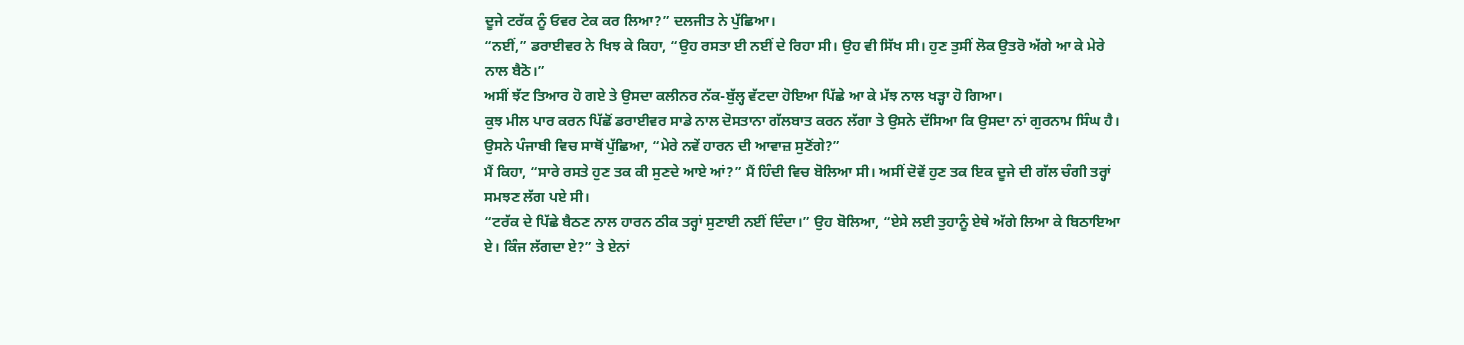ਦੂਜੇ ਟਰੱਕ ਨੂੰ ਓਵਰ ਟੇਕ ਕਰ ਲਿਆ?” ਦਲਜੀਤ ਨੇ ਪੁੱਛਿਆ।
“ਨਈਂ,” ਡਰਾਈਵਰ ਨੇ ਖਿਝ ਕੇ ਕਿਹਾ, “ਉਹ ਰਸਤਾ ਈ ਨਈਂ ਦੇ ਰਿਹਾ ਸੀ। ਉਹ ਵੀ ਸਿੱਖ ਸੀ। ਹੁਣ ਤੁਸੀਂ ਲੋਕ ਉਤਰੋ ਅੱਗੇ ਆ ਕੇ ਮੇਰੇ ਨਾਲ ਬੈਠੋ।”
ਅਸੀਂ ਝੱਟ ਤਿਆਰ ਹੋ ਗਏ ਤੇ ਉਸਦਾ ਕਲੀਨਰ ਨੱਕ-ਬੁੱਲ੍ਹ ਵੱਟਦਾ ਹੋਇਆ ਪਿੱਛੇ ਆ ਕੇ ਮੱਝ ਨਾਲ ਖੜ੍ਹਾ ਹੋ ਗਿਆ।
ਕੁਝ ਮੀਲ ਪਾਰ ਕਰਨ ਪਿੱਛੋਂ ਡਰਾਈਵਰ ਸਾਡੇ ਨਾਲ ਦੋਸਤਾਨਾ ਗੱਲਬਾਤ ਕਰਨ ਲੱਗਾ ਤੇ ਉਸਨੇ ਦੱਸਿਆ ਕਿ ਉਸਦਾ ਨਾਂ ਗੁਰਨਾਮ ਸਿੰਘ ਹੈ।
ਉਸਨੇ ਪੰਜਾਬੀ ਵਿਚ ਸਾਥੋਂ ਪੁੱਛਿਆ, “ਮੇਰੇ ਨਵੇਂ ਹਾਰਨ ਦੀ ਆਵਾਜ਼ ਸੁਣੋਂਗੇ?”
ਮੈਂ ਕਿਹਾ, “ਸਾਰੇ ਰਸਤੇ ਹੁਣ ਤਕ ਕੀ ਸੁਣਦੇ ਆਏ ਆਂ?” ਮੈਂ ਹਿੰਦੀ ਵਿਚ ਬੋਲਿਆ ਸੀ। ਅਸੀਂ ਦੋਵੇਂ ਹੁਣ ਤਕ ਇਕ ਦੂਜੇ ਦੀ ਗੱਲ ਚੰਗੀ ਤਰ੍ਹਾਂ ਸਮਝਣ ਲੱਗ ਪਏ ਸੀ।
“ਟਰੱਕ ਦੇ ਪਿੱਛੇ ਬੈਠਣ ਨਾਲ ਹਾਰਨ ਠੀਕ ਤਰ੍ਹਾਂ ਸੁਣਾਈ ਨਈਂ ਦਿੰਦਾ।” ਉਹ ਬੋਲਿਆ, “ਏਸੇ ਲਈ ਤੁਹਾਨੂੰ ਏਥੇ ਅੱਗੇ ਲਿਆ ਕੇ ਬਿਠਾਇਆ ਏ। ਕਿੰਜ ਲੱਗਦਾ ਏ?” ਤੇ ਏਨਾਂ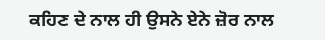ਕਹਿਣ ਦੇ ਨਾਲ ਹੀ ਉਸਨੇ ਏਨੇ ਜ਼ੋਰ ਨਾਲ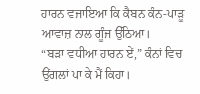ਹਾਰਨ ਵਜਾਇਆ ਕਿ ਕੈਬਨ ਕੰਨ-ਪਾੜੂ ਆਵਾਜ਼ ਨਾਲ ਗੂੰਜ ਉੱਠਿਆ।
“ਬੜਾ ਵਧੀਆ ਹਾਰਨ ਏਂ,” ਕੰਨਾਂ ਵਿਚ ਉਂਗਲਾਂ ਪਾ ਕੇ ਮੈਂ ਕਿਹਾ।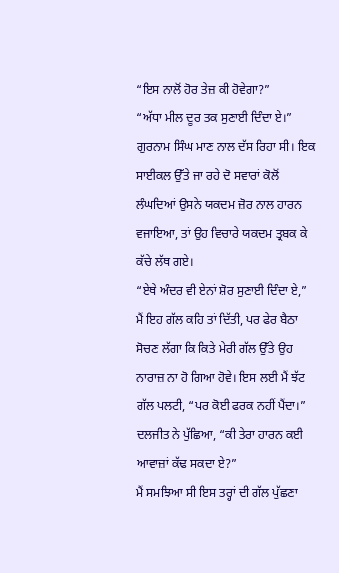“ਇਸ ਨਾਲੋਂ ਹੋਰ ਤੇਜ਼ ਕੀ ਹੋਵੇਗਾ?”
“ਅੱਧਾ ਮੀਲ ਦੂਰ ਤਕ ਸੁਣਾਈ ਦਿੰਦਾ ਏ।” ਗੁਰਨਾਮ ਸਿੰਘ ਮਾਣ ਨਾਲ ਦੱਸ ਰਿਹਾ ਸੀ। ਇਕ ਸਾਈਕਲ ਉੱਤੇ ਜਾ ਰਹੇ ਦੋ ਸਵਾਰਾਂ ਕੋਲੋਂ ਲੰਘਦਿਆਂ ਉਸਨੇ ਯਕਦਮ ਜ਼ੋਰ ਨਾਲ ਹਾਰਨ ਵਜਾਇਆ, ਤਾਂ ਉਹ ਵਿਚਾਰੇ ਯਕਦਮ ਤ੍ਰਬਕ ਕੇ ਕੱਚੇ ਲੱਥ ਗਏ।
“ਏਥੇ ਅੰਦਰ ਵੀ ਏਨਾਂ ਸ਼ੋਰ ਸੁਣਾਈ ਦਿੰਦਾ ਏ,” ਮੈਂ ਇਹ ਗੱਲ ਕਹਿ ਤਾਂ ਦਿੱਤੀ, ਪਰ ਫੇਰ ਬੈਠਾ ਸੋਚਣ ਲੱਗਾ ਕਿ ਕਿਤੇ ਮੇਰੀ ਗੱਲ ਉੱਤੇ ਉਹ ਨਾਰਾਜ਼ ਨਾ ਹੋ ਗਿਆ ਹੋਵੇ। ਇਸ ਲਈ ਮੈਂ ਝੱਟ ਗੱਲ ਪਲਟੀ, “ਪਰ ਕੋਈ ਫਰਕ ਨਹੀਂ ਪੈਂਦਾ।”
ਦਲਜੀਤ ਨੇ ਪੁੱਛਿਆ, “ਕੀ ਤੇਰਾ ਹਾਰਨ ਕਈ ਆਵਾਜ਼ਾਂ ਕੱਢ ਸਕਦਾ ਏ?”
ਮੈਂ ਸਮਝਿਆ ਸੀ ਇਸ ਤਰ੍ਹਾਂ ਦੀ ਗੱਲ ਪੁੱਛਣਾ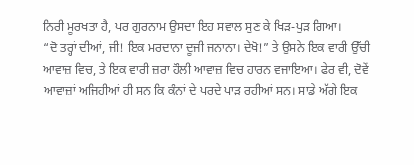ਨਿਰੀ ਮੂਰਖਤਾ ਹੈ, ਪਰ ਗੁਰਨਾਮ ਉਸਦਾ ਇਹ ਸਵਾਲ ਸੁਣ ਕੇ ਖਿੜ-ਪੁੜ ਗਿਆ।
“ਦੋ ਤਰ੍ਹਾਂ ਦੀਆਂ, ਜੀ! ਇਕ ਮਰਦਾਨਾ ਦੂਜੀ ਜਨਾਨਾ। ਦੇਖੋ!” ਤੇ ਉਸਨੇ ਇਕ ਵਾਰੀ ਉੱਚੀ ਆਵਾਜ਼ ਵਿਚ, ਤੇ ਇਕ ਵਾਰੀ ਜ਼ਰਾ ਹੌਲੀ ਆਵਾਜ਼ ਵਿਚ ਹਾਰਨ ਵਜਾਇਆ। ਫੇਰ ਵੀ, ਦੋਵੇਂ ਆਵਾਜ਼ਾਂ ਅਜਿਹੀਆਂ ਹੀ ਸਨ ਕਿ ਕੰਨਾਂ ਦੇ ਪਰਦੇ ਪਾੜ ਰਹੀਆਂ ਸਨ। ਸਾਡੇ ਅੱਗੇ ਇਕ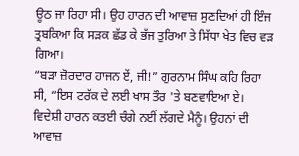ਊਠ ਜਾ ਰਿਹਾ ਸੀ। ਉਹ ਹਾਰਨ ਦੀ ਆਵਾਜ਼ ਸੁਣਦਿਆਂ ਹੀ ਇੰਜ ਤ੍ਰਬਕਿਆ ਕਿ ਸੜਕ ਛੱਡ ਕੇ ਭੱਜ ਤੁਰਿਆ ਤੇ ਸਿੱਧਾ ਖੇਤ ਵਿਚ ਵੜ ਗਿਆ।
“ਬੜਾ ਜ਼ੋਰਦਾਰ ਹਾਜਨ ਏਂ, ਜੀ!” ਗੁਰਨਾਮ ਸਿੰਘ ਕਹਿ ਰਿਹਾ ਸੀ, “ਇਸ ਟਰੱਕ ਦੇ ਲਈ ਖਾਸ ਤੌਰ 'ਤੇ ਬਣਵਾਇਆ ਏ। ਵਿਦੇਸ਼ੀ ਹਾਰਨ ਕਤਈ ਚੰਗੇ ਨਈਂ ਲੱਗਦੇ ਮੈਨੂੰ। ਉਹਨਾਂ ਦੀ ਆਵਾਜ਼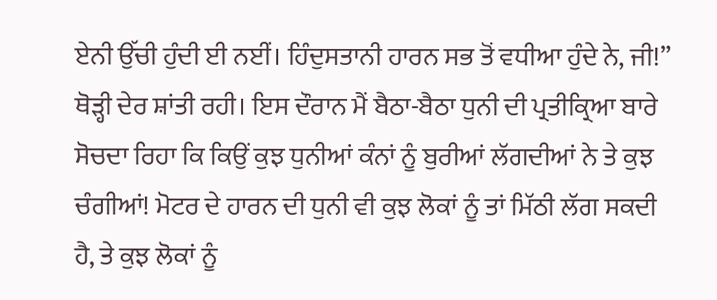ਏਨੀ ਉੱਚੀ ਹੁੰਦੀ ਈ ਨਈਂ। ਹਿੰਦੁਸਤਾਨੀ ਹਾਰਨ ਸਭ ਤੋਂ ਵਧੀਆ ਹੁੰਦੇ ਨੇ, ਜੀ!”
ਥੋੜ੍ਹੀ ਦੇਰ ਸ਼ਾਂਤੀ ਰਹੀ। ਇਸ ਦੌਰਾਨ ਮੈਂ ਬੈਠਾ-ਬੈਠਾ ਧੁਨੀ ਦੀ ਪ੍ਰਤੀਕ੍ਰਿਆ ਬਾਰੇ ਸੋਚਦਾ ਰਿਹਾ ਕਿ ਕਿਉਂ ਕੁਝ ਧੁਨੀਆਂ ਕੰਨਾਂ ਨੂੰ ਬੁਰੀਆਂ ਲੱਗਦੀਆਂ ਨੇ ਤੇ ਕੁਝ ਚੰਗੀਆਂ! ਮੋਟਰ ਦੇ ਹਾਰਨ ਦੀ ਧੁਨੀ ਵੀ ਕੁਝ ਲੋਕਾਂ ਨੂੰ ਤਾਂ ਮਿੱਠੀ ਲੱਗ ਸਕਦੀ ਹੈ, ਤੇ ਕੁਝ ਲੋਕਾਂ ਨੂੰ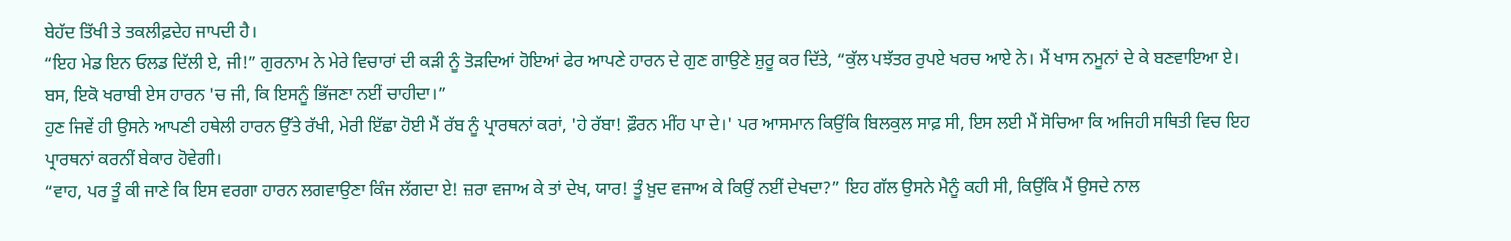ਬੇਹੱਦ ਤਿੱਖੀ ਤੇ ਤਕਲੀਫ਼ਦੇਹ ਜਾਪਦੀ ਹੈ।
“ਇਹ ਮੇਡ ਇਨ ਓਲਡ ਦਿੱਲੀ ਏ, ਜੀ!” ਗੁਰਨਾਮ ਨੇ ਮੇਰੇ ਵਿਚਾਰਾਂ ਦੀ ਕੜੀ ਨੂੰ ਤੋੜਦਿਆਂ ਹੋਇਆਂ ਫੇਰ ਆਪਣੇ ਹਾਰਨ ਦੇ ਗੁਣ ਗਾਉਣੇ ਸ਼ੁਰੂ ਕਰ ਦਿੱਤੇ, “ਕੁੱਲ ਪਝੱਤਰ ਰੁਪਏ ਖਰਚ ਆਏ ਨੇ। ਮੈਂ ਖਾਸ ਨਮੂਨਾਂ ਦੇ ਕੇ ਬਣਵਾਇਆ ਏ। ਬਸ, ਇਕੋ ਖਰਾਬੀ ਏਸ ਹਾਰਨ 'ਚ ਜੀ, ਕਿ ਇਸਨੂੰ ਭਿੱਜਣਾ ਨਈਂ ਚਾਹੀਦਾ।”
ਹੁਣ ਜਿਵੇਂ ਹੀ ਉਸਨੇ ਆਪਣੀ ਹਥੇਲੀ ਹਾਰਨ ਉੱਤੇ ਰੱਖੀ, ਮੇਰੀ ਇੱਛਾ ਹੋਈ ਮੈਂ ਰੱਬ ਨੂੰ ਪ੍ਰਾਰਥਨਾਂ ਕਰਾਂ, 'ਹੇ ਰੱਬਾ! ਫ਼ੌਰਨ ਮੀਂਹ ਪਾ ਦੇ।' ਪਰ ਆਸਮਾਨ ਕਿਉਂਕਿ ਬਿਲਕੁਲ ਸਾਫ਼ ਸੀ, ਇਸ ਲਈ ਮੈਂ ਸੋਚਿਆ ਕਿ ਅਜਿਹੀ ਸਥਿਤੀ ਵਿਚ ਇਹ ਪ੍ਰਾਰਥਨਾਂ ਕਰਨੀਂ ਬੇਕਾਰ ਹੋਵੇਗੀ।
“ਵਾਹ, ਪਰ ਤੂੰ ਕੀ ਜਾਣੇ ਕਿ ਇਸ ਵਰਗਾ ਹਾਰਨ ਲਗਵਾਉਣਾ ਕਿੰਜ ਲੱਗਦਾ ਏ! ਜ਼ਰਾ ਵਜਾਅ ਕੇ ਤਾਂ ਦੇਖ, ਯਾਰ! ਤੂੰ ਖ਼ੁਦ ਵਜਾਅ ਕੇ ਕਿਉਂ ਨਈਂ ਦੇਖਦਾ?” ਇਹ ਗੱਲ ਉਸਨੇ ਮੈਨੂੰ ਕਹੀ ਸੀ, ਕਿਉਂਕਿ ਮੈਂ ਉਸਦੇ ਨਾਲ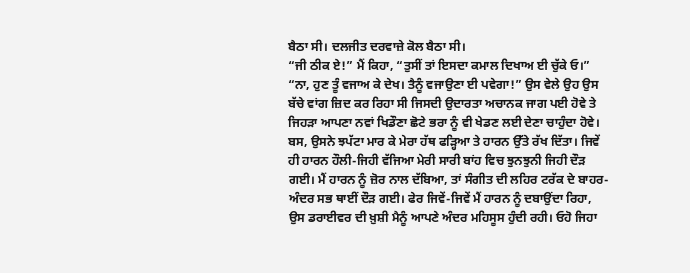ਬੈਠਾ ਸੀ। ਦਲਜੀਤ ਦਰਵਾਜ਼ੇ ਕੋਲ ਬੈਠਾ ਸੀ।
“ਜੀ ਠੀਕ ਏ!” ਮੈਂ ਕਿਹਾ, “ਤੁਸੀਂ ਤਾਂ ਇਸਦਾ ਕਮਾਲ ਦਿਖਾਅ ਈ ਚੁੱਕੇ ਓ।”
“ਨਾ, ਹੁਣ ਤੂੰ ਵਜਾਅ ਕੇ ਦੇਖ। ਤੈਨੂੰ ਵਜਾਉਣਾ ਈ ਪਵੇਗਾ!” ਉਸ ਵੇਲੇ ਉਹ ਉਸ ਬੱਚੇ ਵਾਂਗ ਜ਼ਿਦ ਕਰ ਰਿਹਾ ਸੀ ਜਿਸਦੀ ਉਦਾਰਤਾ ਅਚਾਨਕ ਜਾਗ ਪਈ ਹੋਵੇ ਤੇ ਜਿਹੜਾ ਆਪਣਾ ਨਵਾਂ ਖਿਡੌਣਾ ਛੋਟੇ ਭਰਾ ਨੂੰ ਵੀ ਖੇਡਣ ਲਈ ਦੇਣਾ ਚਾਹੁੰਦਾ ਹੋਵੇ।
ਬਸ, ਉਸਨੇ ਝਪੱਟਾ ਮਾਰ ਕੇ ਮੇਰਾ ਹੱਥ ਫੜ੍ਹਿਆ ਤੇ ਹਾਰਨ ਉੱਤੇ ਰੱਖ ਦਿੱਤਾ। ਜਿਵੇਂ ਹੀ ਹਾਰਨ ਹੌਲੀ-ਜਿਹੀ ਵੱਜਿਆ ਮੇਰੀ ਸਾਰੀ ਬਾਂਹ ਵਿਚ ਝੁਨਝੁਨੀ ਜਿਹੀ ਦੌੜ ਗਈ। ਮੈਂ ਹਾਰਨ ਨੂੰ ਜ਼ੋਰ ਨਾਲ ਦੱਬਿਆ, ਤਾਂ ਸੰਗੀਤ ਦੀ ਲਹਿਰ ਟਰੱਕ ਦੇ ਬਾਹਰ-ਅੰਦਰ ਸਭ ਥਾਈਂ ਦੌੜ ਗਈ। ਫੇਰ ਜਿਵੇਂ-ਜਿਵੇਂ ਮੈਂ ਹਾਰਨ ਨੂੰ ਦਬਾਉਂਦਾ ਰਿਹਾ, ਉਸ ਡਰਾਈਵਰ ਦੀ ਖ਼ੁਸ਼ੀ ਮੈਨੂੰ ਆਪਣੇ ਅੰਦਰ ਮਹਿਸੂਸ ਹੁੰਦੀ ਰਹੀ। ਓਹੋ ਜਿਹਾ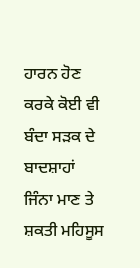ਹਾਰਨ ਹੋਣ ਕਰਕੇ ਕੋਈ ਵੀ ਬੰਦਾ ਸੜਕ ਦੇ ਬਾਦਸ਼ਾਹਾਂ ਜਿੰਨਾ ਮਾਣ ਤੇ ਸ਼ਕਤੀ ਮਹਿਸੂਸ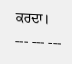ਕਰਦਾ।
--- --- ---